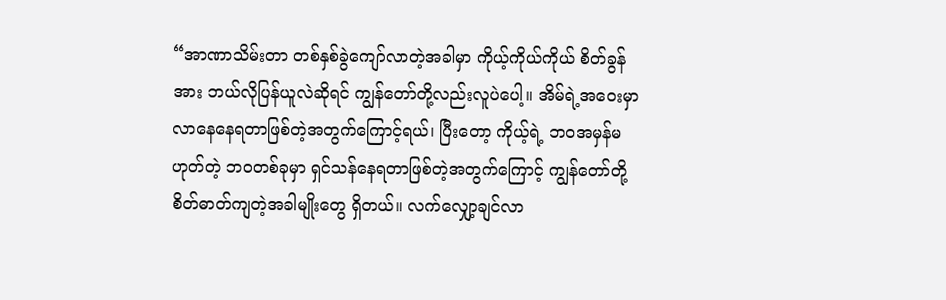“အာဏာသိမ်းတာ တစ်နှစ်ခွဲကျော်လာတဲ့အခါမှာ ကိုယ့်ကိုယ်ကိုယ် စိတ်ခွန်အား ဘယ်လိုပြန်ယူလဲဆိုရင် ကျွန်တော်တို့လည်းလူပဲပေါ့။ အိမ်ရဲ့အဝေးမှာ လာနေနေရတာဖြစ်တဲ့အတွက်ကြောင့်ရယ်၊ ပြီးတော့ ကိုယ့်ရဲ့ ဘဝအမှန်မဟုတ်တဲ့ ဘဝတစ်ခုမှာ ရှင်သန်နေရတာဖြစ်တဲ့အတွက်ကြောင့် ကျွန်တော်တို့ စိတ်ဓာတ်ကျတဲ့အခါမျိုးတွေ ရှိတယ်။ လက်လျှော့ချင်လာ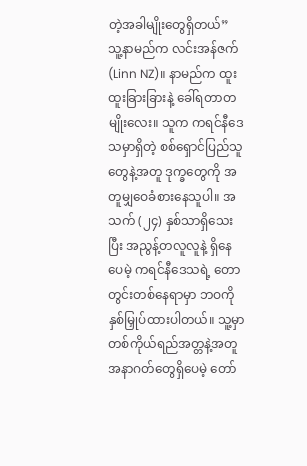တဲ့အခါမျိုးတွေရှိတယ်”
သူ့နာမည်က လင်းအန်ဇက် (Linn NZ)။ နာမည်က ထူးထူးခြားခြားနဲ့ ခေါ်ရတာတမျိုးလေး။ သူက ကရင်နီဒေသမှာရှိတဲ့ စစ်ရှောင်ပြည်သူတွေနဲ့အတူ ဒုက္ခတွေကို အတူမျှဝေခံစားနေသူပါ။ အသက် (၂၄) နှစ်သာရှိသေးပြီး အညွန့်တလူလူနဲ့ ရှိနေပေမဲ့ ကရင်နီဒေသရဲ့ တောတွင်းတစ်နေရာမှာ ဘဝကို နှစ်မြှုပ်ထားပါတယ်။ သူ့မှာ တစ်ကိုယ်ရည်အတ္တနဲ့အတူ အနာဂတ်တွေရှိပေမဲ့ တော်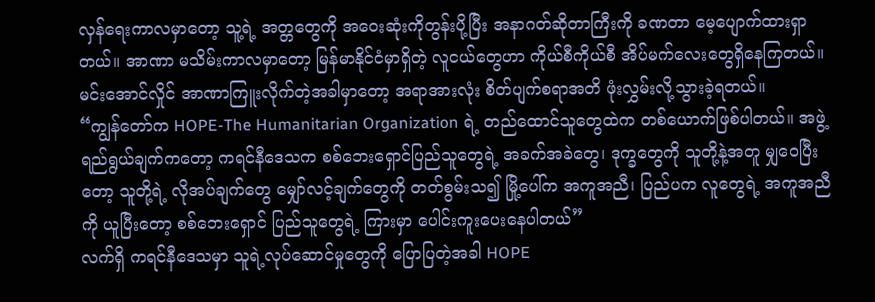လှန်ရေးကာလမှာတော့ သူ့ရဲ့ အတ္တတွေကို အဝေးဆုံးကိုတွန်းပို့ပြီး အနာဂတ်ဆိုတာကြီးကို ခဏတာ မေ့ပျောက်ထားရှာတယ်။ အာဏာ မသိမ်းကာလမှာတော့ မြန်မာနိုင်ငံမှာရှိတဲ့ လူငယ်တွေဟာ ကိုယ်စီကိုယ်စီ အိပ်မက်လေးတွေရှိနေကြတယ်။ မင်းအောင်လှိုင် အာဏာကြူးလိုက်တဲ့အခါမှာတော့ အရာအားလုံး စိတ်ပျက်စရာအတိ ဖုံးလွှမ်းလို့သွားခဲ့ရတယ်။
“ကျွန်တော်က HOPE-The Humanitarian Organization ရဲ့ တည်ထောင်သူတွေထဲက တစ်ယောက်ဖြစ်ပါတယ်။ အဖွဲ့ရည်ရွယ်ချက်ကတော့ ကရင်နီဒေသက စစ်ဘေးရှောင်ပြည်သူတွေရဲ့ အခက်အခဲတွေ၊ ဒုက္ခတွေကို သူတို့နဲ့အတူ မျှဝေပြီးတော့ သူတို့ရဲ့ လိုအပ်ချက်တွေ မျှော်လင့်ချက်တွေကို တတ်စွမ်းသ၍ မြို့ပေါ်က အကူအညီ၊ ပြည်ပက လူတွေရဲ့ အကူအညီကို ယူပြီးတော့ စစ်ဘေးရှောင် ပြည်သူတွေရဲ့ ကြားမှာ ပေါင်းကူးပေးနေပါတယ်”
လက်ရှိ ကရင်နီဒေသမှာ သူရဲ့လုပ်ဆောင်မှုတွေကို ပြောပြတဲ့အခါ HOPE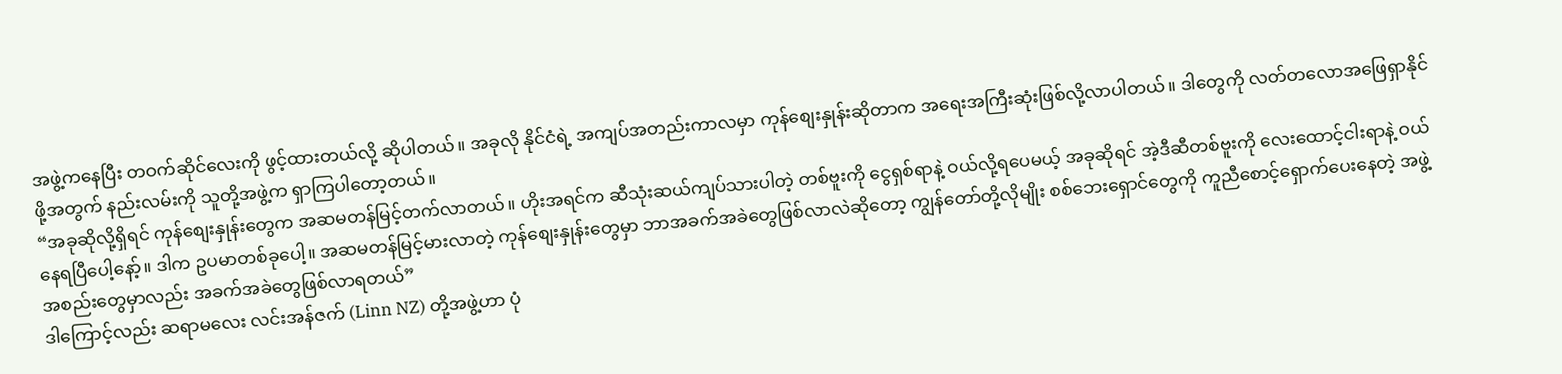အဖွဲ့ကနေပြီး တဝက်ဆိုင်လေးကို ဖွင့်ထားတယ်လို့ ဆိုပါတယ်။ အခုလို နိုင်ငံရဲ့ အကျပ်အတည်းကာလမှာ ကုန်စျေးနှုန်းဆိုတာက အရေးအကြီးဆုံးဖြစ်လို့လာပါတယ်။ ဒါတွေကို လတ်တလောအဖြေရှာနိုင်ဖို့အတွက် နည်းလမ်းကို သူတို့အဖွဲ့က ရှာကြပါတော့တယ်။
“အခုဆိုလို့ရှိရင် ကုန်စျေးနှုန်းတွေက အဆမတန်မြင့်တက်လာတယ်။ ဟိုးအရင်က ဆီသုံးဆယ်ကျပ်သားပါတဲ့ တစ်ဗူးကို ငွေရှစ်ရာနဲ့ ဝယ်လို့ရပေမယ့် အခုဆိုရင် အဲ့ဒီဆီတစ်ဗူးကို လေးထောင့်ငါးရာနဲ့ ဝယ်နေရပြီပေါ့နော့်။ ဒါက ဥပမာတစ်ခုပေါ့။ အဆမတန်မြင့်မားလာတဲ့ ကုန်စျေးနှုန်းတွေမှာ ဘာအခက်အခဲတွေဖြစ်လာလဲဆိုတော့ ကျွန်တော်တို့လိုမျိုး စစ်ဘေးရှောင်တွေကို ကူညီစောင့်ရှောက်ပေးနေတဲ့ အဖွဲ့အစည်းတွေမှာလည်း အခက်အခဲတွေဖြစ်လာရတယ်”
ဒါကြောင့်လည်း ဆရာမလေး လင်းအန်ဇက် (Linn NZ) တို့အဖွဲ့ဟာ ပုံ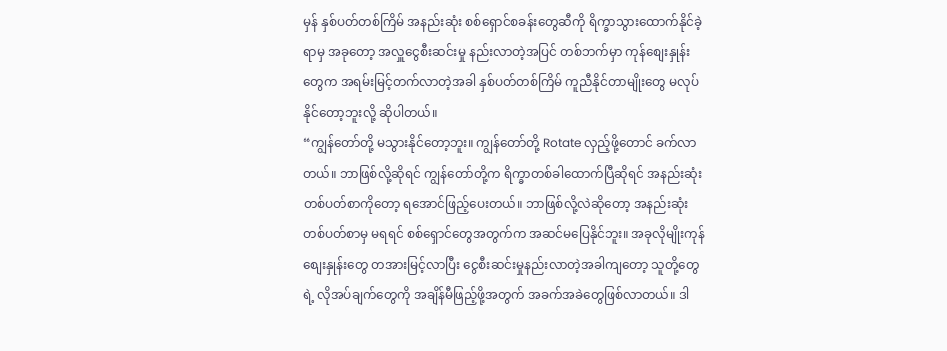မှန် နှစ်ပတ်တစ်ကြိမ် အနည်းဆုံး စစ်ရှောင်စခန်းတွေဆီကို ရိက္ခာသွားထောက်နိုင်ခဲ့ရာမှ အခုတော့ အလှူငွေစီးဆင်းမှု နည်းလာတဲ့အပြင် တစ်ဘက်မှာ ကုန်စျေးနှုန်းတွေက အရမ်းမြင့်တက်လာတဲ့အခါ နှစ်ပတ်တစ်ကြိမ် ကူညီနိုင်တာမျိုးတွေ မလုပ်နိုင်တော့ဘူးလို့ ဆိုပါတယ်။
“ကျွန်တော်တို့ မသွားနိုင်တော့ဘူး။ ကျွန်တော်တို့ Rotate လှည့်ဖို့တောင် ခက်လာတယ်။ ဘာဖြစ်လို့ဆိုရင် ကျွန်တော်တို့က ရိက္ခာတစ်ခါထောက်ပြီဆိုရင် အနည်းဆုံးတစ်ပတ်စာကိုတော့ ရအောင်ဖြည့်ပေးတယ်။ ဘာဖြစ်လို့လဲဆိုတော့ အနည်းဆုံးတစ်ပတ်စာမှ မရရင် စစ်ရှောင်တွေအတွက်က အဆင်မပြေနိုင်ဘူး။ အခုလိုမျိုးကုန်စျေးနှုန်းတွေ တအားမြင့်လာပြီး ငွေစီးဆင်းမှုနည်းလာတဲ့အခါကျတော့ သူတို့တွေရဲ့ လိုအပ်ချက်တွေကို အချိန်မီဖြည့်ဖို့အတွက် အခက်အခဲတွေဖြစ်လာတယ်။ ဒါ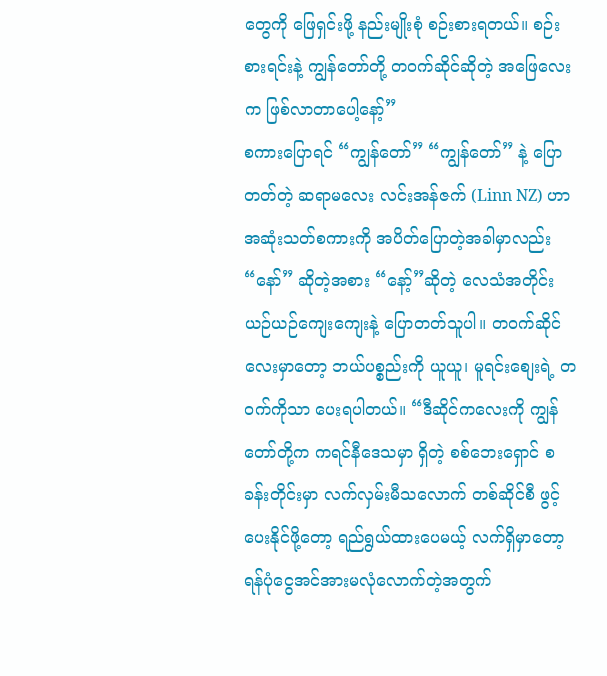တွေကို ဖြေရှင်းဖို့ နည်းမျိုးစုံ စဉ်းစားရတယ်။ စဉ်းစားရင်းနဲ့ ကျွန်တော်တို့ တဝက်ဆိုင်ဆိုတဲ့ အဖြေလေးက ဖြစ်လာတာပေါ့နော့်”
စကားပြောရင် “ကျွန်တော်” “ကျွန်တော်” နဲ့ ပြောတတ်တဲ့ ဆရာမလေး လင်းအန်ဇက် (Linn NZ) ဟာ အဆုံးသတ်စကားကို အပိတ်ပြောတဲ့အခါမှာလည်း “နော်” ဆိုတဲ့အစား “နော့်”ဆိုတဲ့ လေသံအတိုင်း ယဉ်ယဉ်ကျေးကျေးနဲ့ ပြောတတ်သူပါ။ တဝက်ဆိုင်လေးမှာတော့ ဘယ်ပစ္စည်းကို ယူယူ၊ မူရင်းစျေးရဲ့ တဝက်ကိုသာ ပေးရပါတယ်။ “ဒီဆိုင်ကလေးကို ကျွန်တော်တို့က ကရင်နီဒေသမှာ ရှိတဲ့ စစ်ဘေးရှောင် စခန်းတိုင်းမှာ လက်လှမ်းမီသလောက် တစ်ဆိုင်စီ ဖွင့်ပေးနိုင်ဖို့တော့ ရည်ရွယ်ထားပေမယ့် လက်ရှိမှာတော့ ရန်ပုံငွေအင်အားမလုံလောက်တဲ့အတွက်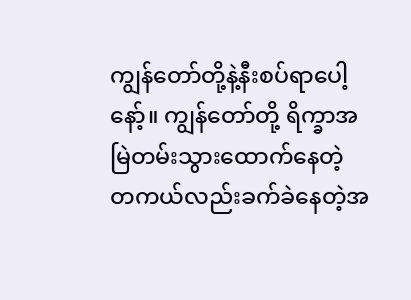ကျွန်တော်တို့နဲ့နီးစပ်ရာပေါ့နော့်။ ကျွန်တော်တို့ ရိက္ခာအမြဲတမ်းသွားထောက်နေတဲ့ တကယ်လည်းခက်ခဲနေတဲ့အ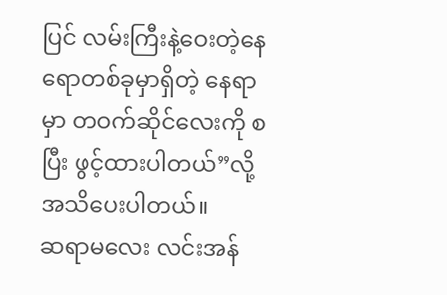ပြင် လမ်းကြီးနဲ့ဝေးတဲ့နေရောတစ်ခုမှာရှိတဲ့ နေရာမှာ တဝက်ဆိုင်လေးကို စပြီး ဖွင့်ထားပါတယ်”လို့ အသိပေးပါတယ်။
ဆရာမလေး လင်းအန်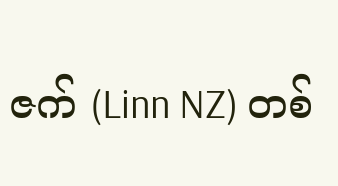ဇက် (Linn NZ) တစ်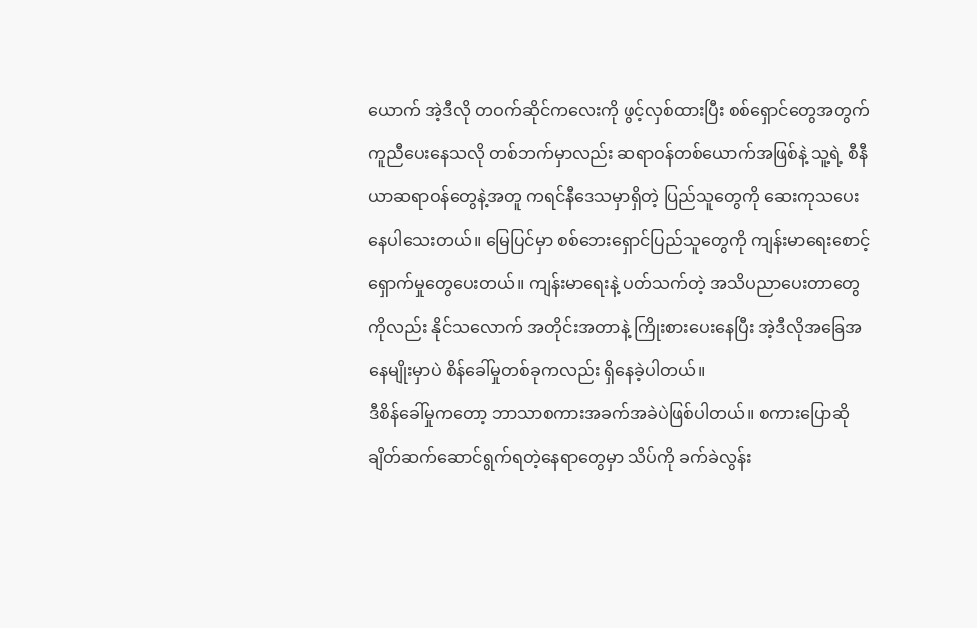ယောက် အဲ့ဒီလို တဝက်ဆိုင်ကလေးကို ဖွင့်လှစ်ထားပြီး စစ်ရှောင်တွေအတွက် ကူညီပေးနေသလို တစ်ဘက်မှာလည်း ဆရာဝန်တစ်ယောက်အဖြစ်နဲ့ သူ့ရဲ့ စီနီယာဆရာဝန်တွေနဲ့အတူ ကရင်နီဒေသမှာရှိတဲ့ ပြည်သူတွေကို ဆေးကုသပေးနေပါသေးတယ်။ မြေပြင်မှာ စစ်ဘေးရှောင်ပြည်သူတွေကို ကျန်းမာရေးစောင့်ရှောက်မှုတွေပေးတယ်။ ကျန်းမာရေးနဲ့ ပတ်သက်တဲ့ အသိပညာပေးတာတွေကိုလည်း နိုင်သလောက် အတိုင်းအတာနဲ့ ကြိုးစားပေးနေပြီး အဲ့ဒီလိုအခြေအနေမျိုးမှာပဲ စိန်ခေါ်မှုတစ်ခုကလည်း ရှိနေခဲ့ပါတယ်။
ဒီစိန်ခေါ်မှုကတော့ ဘာသာစကားအခက်အခဲပဲဖြစ်ပါတယ်။ စကားပြောဆို ချိတ်ဆက်ဆောင်ရွက်ရတဲ့နေရာတွေမှာ သိပ်ကို ခက်ခဲလွန်း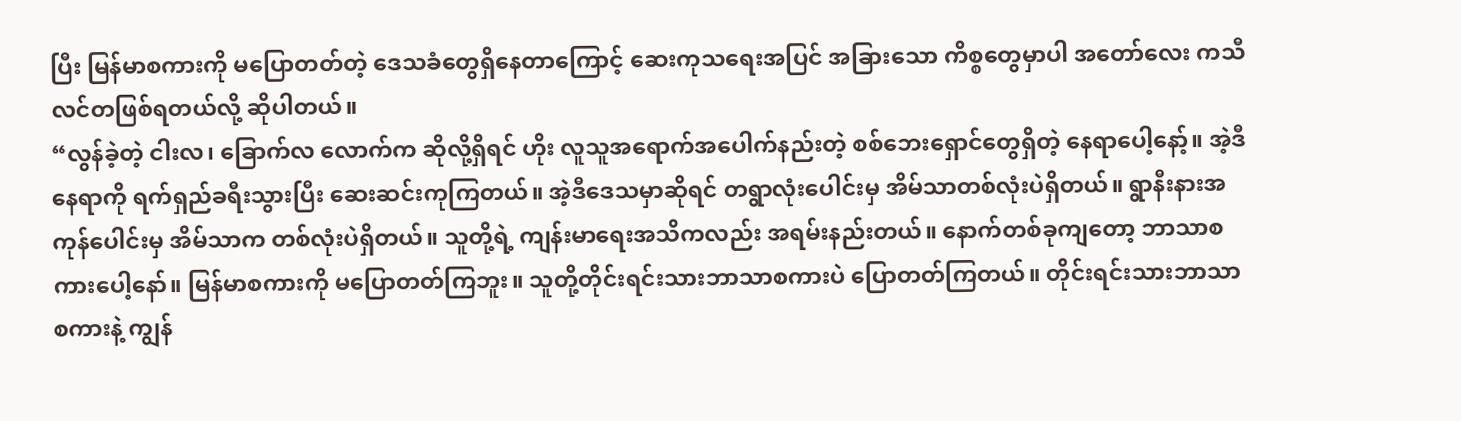ပြီး မြန်မာစကားကို မပြောတတ်တဲ့ ဒေသခံတွေရှိနေတာကြောင့် ဆေးကုသရေးအပြင် အခြားသော ကိစ္စတွေမှာပါ အတော်လေး ကသီလင်တဖြစ်ရတယ်လို့ ဆိုပါတယ်။
“လွန်ခဲ့တဲ့ ငါးလ၊ ခြောက်လ လောက်က ဆိုလို့ရှိရင် ဟိုး လူသူအရောက်အပေါက်နည်းတဲ့ စစ်ဘေးရှောင်တွေရှိတဲ့ နေရာပေါ့နော့်။ အဲ့ဒီနေရာကို ရက်ရှည်ခရီးသွားပြီး ဆေးဆင်းကုကြတယ်။ အဲ့ဒီဒေသမှာဆိုရင် တရွာလုံးပေါင်းမှ အိမ်သာတစ်လုံးပဲရှိတယ်။ ရွာနီးနားအကုန်ပေါင်းမှ အိမ်သာက တစ်လုံးပဲရှိတယ်။ သူတို့ရဲ့ ကျန်းမာရေးအသိကလည်း အရမ်းနည်းတယ်။ နောက်တစ်ခုကျတော့ ဘာသာစကားပေါ့နော်။ မြန်မာစကားကို မပြောတတ်ကြဘူး။ သူတို့တိုင်းရင်းသားဘာသာစကားပဲ ပြောတတ်ကြတယ်။ တိုင်းရင်းသားဘာသာစကားနဲ့ ကျွန်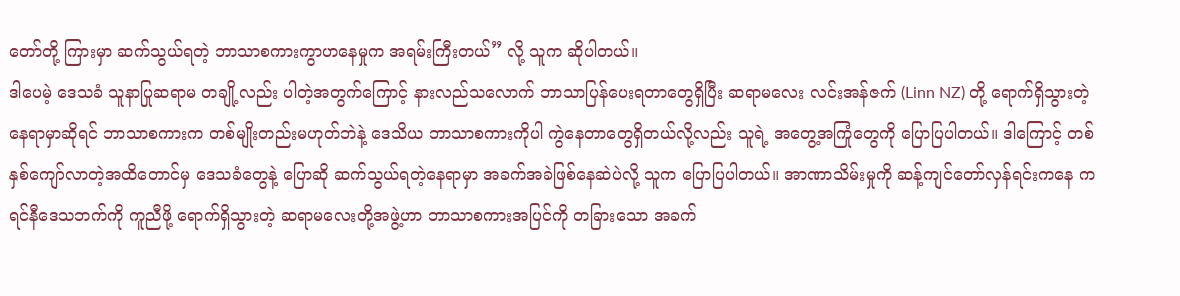တော်တို့ ကြားမှာ ဆက်သွယ်ရတဲ့ ဘာသာစကားကွာဟနေမှုက အရမ်းကြီးတယ်” လို့ သူက ဆိုပါတယ်။
ဒါပေမဲ့ ဒေသခံ သူနာပြုဆရာမ တချို့လည်း ပါတဲ့အတွက်ကြောင့် နားလည်သလောက် ဘာသာပြန်ပေးရတာတွေရှိပြီး ဆရာမလေး လင်းအန်ဇက် (Linn NZ) တို့ ရောက်ရှိသွားတဲ့နေရာမှာဆိုရင် ဘာသာစကားက တစ်မျိုးတည်းမဟုတ်ဘဲနဲ့ ဒေသိယ ဘာသာစကားကိုပါ ကွဲနေတာတွေရှိတယ်လို့လည်း သူရဲ့ အတွေ့အကြုံတွေကို ပြောပြပါတယ်။ ဒါကြောင့် တစ်နှစ်ကျော်လာတဲ့အထိတောင်မှ ဒေသခံတွေနဲ့ ပြောဆို ဆက်သွယ်ရတဲ့နေရာမှာ အခက်အခဲဖြစ်နေဆဲပဲလို့ သူက ပြောပြပါတယ်။ အာဏာသိမ်းမှုကို ဆန့်ကျင်တော်လှန်ရင်းကနေ ကရင်နီဒေသဘက်ကို ကူညီဖို့ ရောက်ရှိသွားတဲ့ ဆရာမလေးတို့အဖွဲ့ဟာ ဘာသာစကားအပြင်ကို တခြားသော အခက်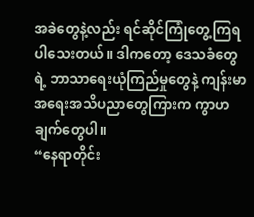အခဲတွေနဲ့လည်း ရင်ဆိုင်ကြုံတွေ့ကြရပါသေးတယ်။ ဒါကတော့ ဒေသခံတွေရဲ့ ဘာသာရေးယုံကြည်မှုတွေနဲ့ ကျန်းမာအရေးအသိပညာတွေကြားက ကွာဟချက်တွေပါ။
“နေရာတိုင်း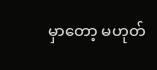မှာတော့ မဟုတ်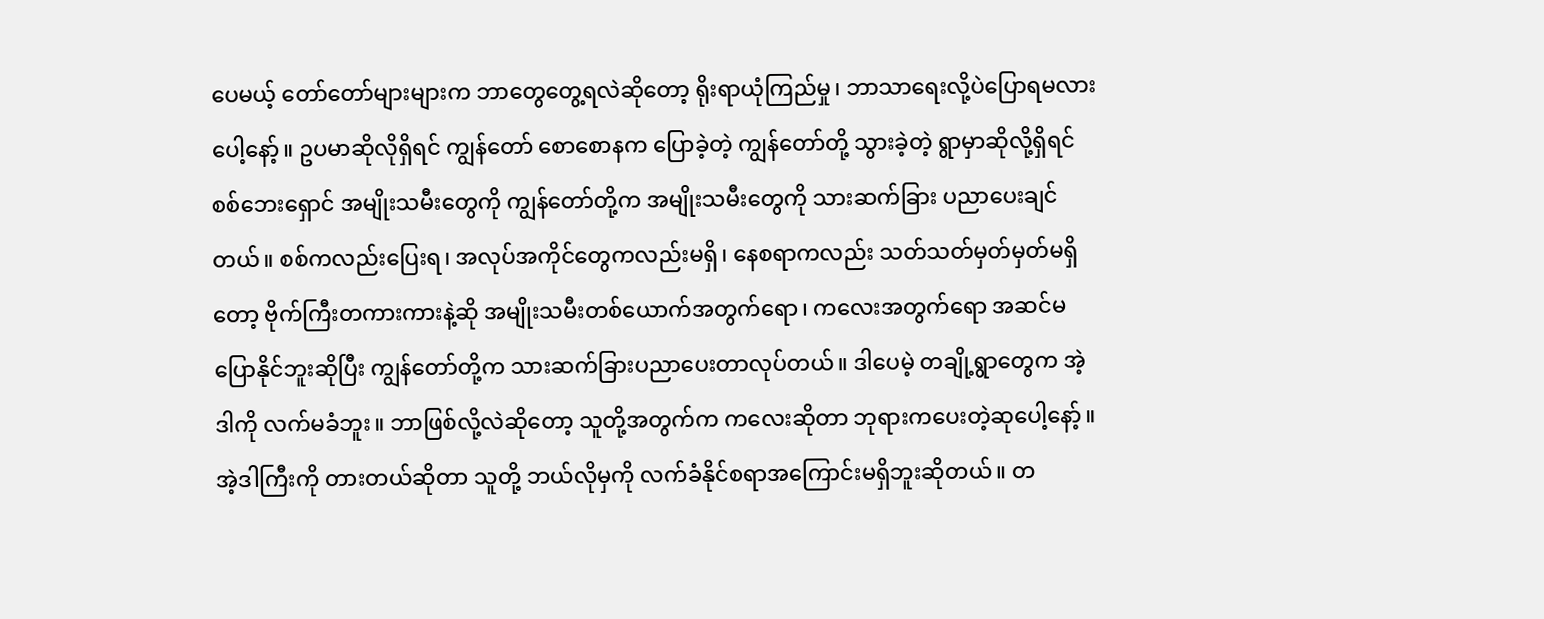ပေမယ့် တော်တော်များများက ဘာတွေတွေ့ရလဲဆိုတော့ ရိုးရာယုံကြည်မှု၊ ဘာသာရေးလို့ပဲပြောရမလားပေါ့နော့်။ ဥပမာဆိုလိုရှိရင် ကျွန်တော် စောစောနက ပြောခဲ့တဲ့ ကျွန်တော်တို့ သွားခဲ့တဲ့ ရွာမှာဆိုလို့ရှိရင် စစ်ဘေးရှောင် အမျိုးသမီးတွေကို ကျွန်တော်တို့က အမျိုးသမီးတွေကို သားဆက်ခြား ပညာပေးချင်တယ်။ စစ်ကလည်းပြေးရ၊ အလုပ်အကိုင်တွေကလည်းမရှိ၊ နေစရာကလည်း သတ်သတ်မှတ်မှတ်မရှိတော့ ဗိုက်ကြီးတကားကားနဲ့ဆို အမျိုးသမီးတစ်ယောက်အတွက်ရော၊ ကလေးအတွက်ရော အဆင်မပြောနိုင်ဘူးဆိုပြီး ကျွန်တော်တို့က သားဆက်ခြားပညာပေးတာလုပ်တယ်။ ဒါပေမဲ့ တချို့ရွာတွေက အဲ့ဒါကို လက်မခံဘူး။ ဘာဖြစ်လို့လဲဆိုတော့ သူတို့အတွက်က ကလေးဆိုတာ ဘုရားကပေးတဲ့ဆုပေါ့နော့်။ အဲ့ဒါကြီးကို တားတယ်ဆိုတာ သူတို့ ဘယ်လိုမှကို လက်ခံနိုင်စရာအကြောင်းမရှိဘူးဆိုတယ်။ တ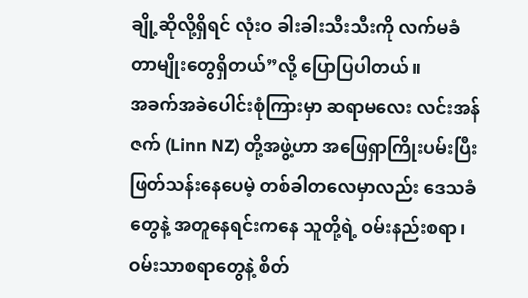ချို့ဆိုလို့ရှိရင် လုံးဝ ခါးခါးသီးသီးကို လက်မခံတာမျိုးတွေရှိတယ်”လို့ ပြောပြပါတယ်။
အခက်အခဲပေါင်းစုံကြားမှာ ဆရာမလေး လင်းအန်ဇက် (Linn NZ) တို့အဖွဲ့ဟာ အဖြေရှာကြိုးပမ်းပြီး ဖြတ်သန်းနေပေမဲ့ တစ်ခါတလေမှာလည်း ဒေသခံတွေနဲ့ အတူနေရင်းကနေ သူတို့ရဲ့ ဝမ်းနည်းစရာ၊ ဝမ်းသာစရာတွေနဲ့ စိတ်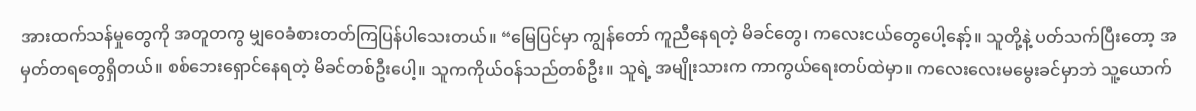အားထက်သန်မှုတွေကို အတူတကွ မျှဝေခံစားတတ်ကြပြန်ပါသေးတယ်။ “မြေပြင်မှာ ကျွန်တော် ကူညီနေရတဲ့ မိခင်တွေ၊ ကလေးငယ်တွေပေါ့နော့်။ သူတို့နဲ့ ပတ်သက်ပြီးတော့ အမှတ်တရတွေရှိတယ်။ စစ်ဘေးရှောင်နေရတဲ့ မိခင်တစ်ဦးပေါ့။ သူကကိုယ်ဝန်သည်တစ်ဦး။ သူရဲ့ အမျိုးသားက ကာကွယ်ရေးတပ်ထဲမှာ။ ကလေးလေးမမွေးခင်မှာဘဲ သူ့ယောက်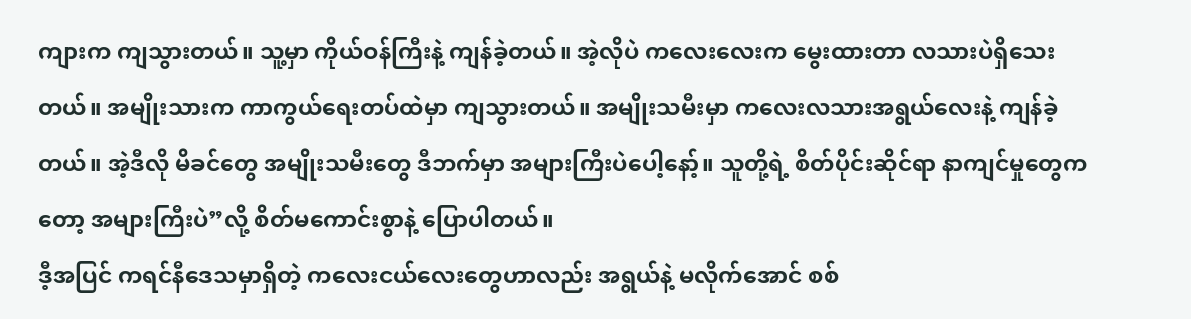ကျားက ကျသွားတယ်။ သူ့မှာ ကိုယ်ဝန်ကြီးနဲ့ ကျန်ခဲ့တယ်။ အဲ့လိုပဲ ကလေးလေးက မွေးထားတာ လသားပဲရှိသေးတယ်။ အမျိုးသားက ကာကွယ်ရေးတပ်ထဲမှာ ကျသွားတယ်။ အမျိုးသမီးမှာ ကလေးလသားအရွယ်လေးနဲ့ ကျန်ခဲ့တယ်။ အဲ့ဒီလို မိခင်တွေ အမျိုးသမီးတွေ ဒီဘက်မှာ အများကြီးပဲပေါ့နော့်။ သူတို့ရဲ့ စိတ်ပိုင်းဆိုင်ရာ နာကျင်မှုတွေကတော့ အများကြီးပဲ”လို့ စိတ်မကောင်းစွာနဲ့ ပြောပါတယ်။
ဒီ့အပြင် ကရင်နီဒေသမှာရှိတဲ့ ကလေးငယ်လေးတွေဟာလည်း အရွယ်နဲ့ မလိုက်အောင် စစ်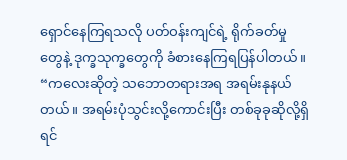ရှောင်နေကြရသလို ပတ်ဝန်းကျင်ရဲ့ ရိုက်ခတ်မှုတွေနဲ့ ဒုက္ခသုက္ခတွေကို ခံစားနေကြရပြန်ပါတယ်။ “ကလေးဆိုတဲ့ သဘောတရားအရ အရမ်းနုနယ်တယ်။ အရမ်းပုံသွင်းလို့ကောင်းပြီး တစ်ခုခုဆိုလို့ရှိရင်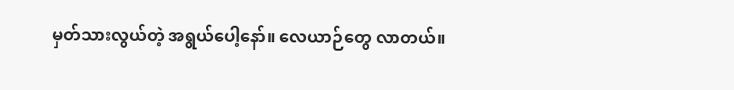မှတ်သားလွယ်တဲ့ အရွယ်ပေါ့နော်။ လေယာဉ်တွေ လာတယ်။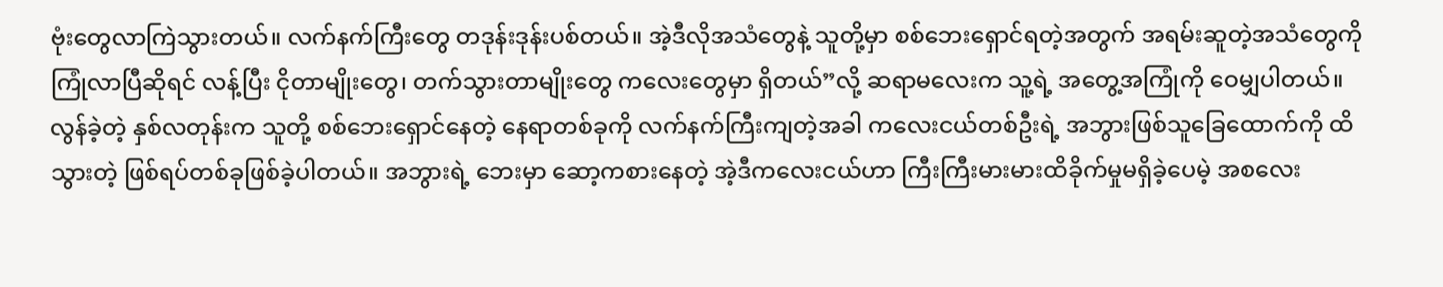ဗုံးတွေလာကြဲသွားတယ်။ လက်နက်ကြီးတွေ တဒုန်းဒုန်းပစ်တယ်။ အဲ့ဒီလိုအသံတွေနဲ့ သူတို့မှာ စစ်ဘေးရှောင်ရတဲ့အတွက် အရမ်းဆူတဲ့အသံတွေကို ကြုံလာပြီဆိုရင် လန့်ပြီး ငိုတာမျိုးတွေ၊ တက်သွားတာမျိုးတွေ ကလေးတွေမှာ ရှိတယ်”လို့ ဆရာမလေးက သူ့ရဲ့ အတွေ့အကြုံကို ဝေမျှပါတယ်။
လွန်ခဲ့တဲ့ နှစ်လတုန်းက သူတို့ စစ်ဘေးရှောင်နေတဲ့ နေရာတစ်ခုကို လက်နက်ကြီးကျတဲ့အခါ ကလေးငယ်တစ်ဦးရဲ့ အဘွားဖြစ်သူခြေထောက်ကို ထိသွားတဲ့ ဖြစ်ရပ်တစ်ခုဖြစ်ခဲ့ပါတယ်။ အဘွားရဲ့ ဘေးမှာ ဆော့ကစားနေတဲ့ အဲ့ဒီကလေးငယ်ဟာ ကြီးကြီးမားမားထိခိုက်မှုမရှိခဲ့ပေမဲ့ အစလေး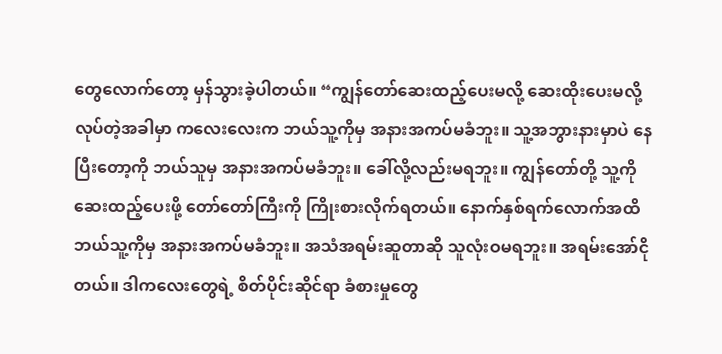တွေလောက်တော့ မှန်သွားခဲ့ပါတယ်။ “ကျွန်တော်ဆေးထည့်ပေးမလို့ ဆေးထိုးပေးမလို့ လုပ်တဲ့အခါမှာ ကလေးလေးက ဘယ်သူ့ကိုမှ အနားအကပ်မခံဘူး။ သူ့အဘွားနားမှာပဲ နေပြီးတော့ကို ဘယ်သူမှ အနားအကပ်မခံဘူး။ ခေါ်လို့လည်းမရဘူး။ ကျွန်တော်တို့ သူ့ကို ဆေးထည့်ပေးဖို့ တော်တော်ကြီးကို ကြိုးစားလိုက်ရတယ်။ နောက်နှစ်ရက်လောက်အထိ ဘယ်သူ့ကိုမှ အနားအကပ်မခံဘူး။ အသံအရမ်းဆူတာဆို သူလုံးဝမရဘူး။ အရမ်းအော်ငိုတယ်။ ဒါကလေးတွေရဲ့ စိတ်ပိုင်းဆိုင်ရာ ခံစားမှုတွေ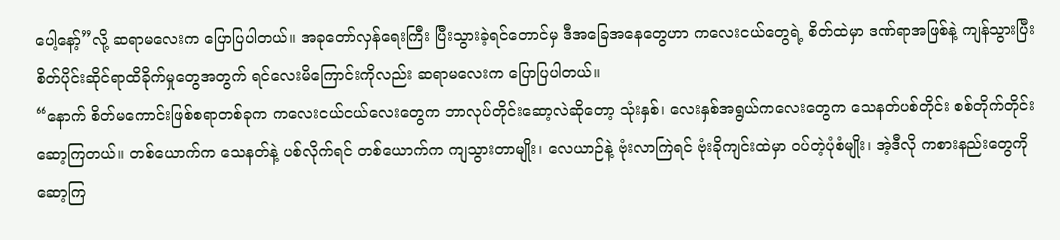ပေါ့နော့်”လို့ ဆရာမလေးက ပြောပြပါတယ်။ အခုတော်လှန်ရေးကြီး ပြီးသွားခဲ့ရင်တောင်မှ ဒီအခြေအနေတွေဟာ ကလေးငယ်တွေရဲ့ စိတ်ထဲမှာ ဒဏ်ရာအဖြစ်နဲ့ ကျန်သွားပြီး စိတ်ပိုင်းဆိုင်ရာထိခိုက်မှုတွေအတွက် ရင်လေးမိကြောင်းကိုလည်း ဆရာမလေးက ပြောပြပါတယ်။
“နောက် စိတ်မကောင်းဖြစ်စရာတစ်ခုက ကလေးငယ်ငယ်လေးတွေက ဘာလုပ်တိုင်းဆော့လဲဆိုတော့ သုံးနှစ်၊ လေးနှစ်အရွယ်ကလေးတွေက သေနတ်ပစ်တိုင်း စစ်တိုက်တိုင်းဆော့ကြတယ်။ တစ်ယောက်က သေနတ်နဲ့ ပစ်လိုက်ရင် တစ်ယောက်က ကျသွားတာမျိုး၊ လေယာဉ်နဲ့ ဗုံးလာကြဲရင် ဗုံးခိုကျင်းထဲမှာ ဝပ်တဲ့ပုံစံမျိုး၊ အဲ့ဒီလို ကစားနည်းတွေကို ဆော့ကြ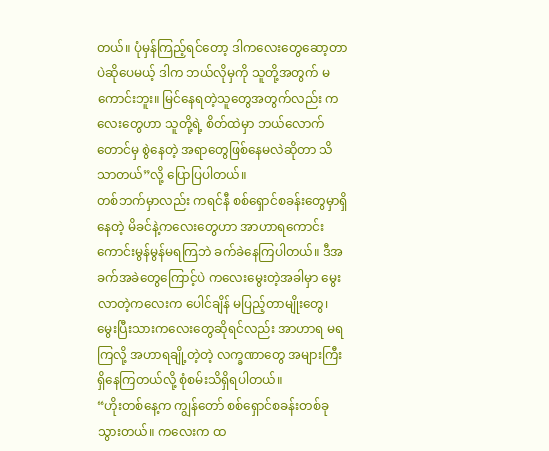တယ်။ ပုံမှန်ကြည့်ရင်တော့ ဒါကလေးတွေဆော့တာပဲဆိုပေမယ့် ဒါက ဘယ်လိုမှကို သူတို့အတွက် မကောင်းဘူး။ မြင်နေရတဲ့သူတွေအတွက်လည်း ကလေးတွေဟာ သူတို့ရဲ့ စိတ်ထဲမှာ ဘယ်လောက်တောင်မှ စွဲနေတဲ့ အရာတွေဖြစ်နေမလဲဆိုတာ သိသာတယ်”လို့ ပြောပြပါတယ်။
တစ်ဘက်မှာလည်း ကရင်နီ စစ်ရှောင်စခန်းတွေမှာရှိနေတဲ့ မိခင်နဲ့ကလေးတွေဟာ အာဟာရကောင်းကောင်းမွန်မွန်မရကြဘဲ ခက်ခဲနေကြပါတယ်။ ဒီအခက်အခဲတွေကြောင့်ပဲ ကလေးမွေးတဲ့အခါမှာ မွေးလာတဲ့ကလေးက ပေါင်ချိန် မပြည့်တာမျိုးတွေ၊ မွေးပြီးသားကလေးတွေဆိုရင်လည်း အာဟာရ မရကြလို့ အဟာရချို့တဲ့တဲ့ လက္ခဏာတွေ အများကြီးရှိနေကြတယ်လို့ စုံစမ်းသိရှိရပါတယ်။
“ဟိုးတစ်နေ့က ကျွန်တော် စစ်ရှောင်စခန်းတစ်ခုသွားတယ်။ ကလေးက ထ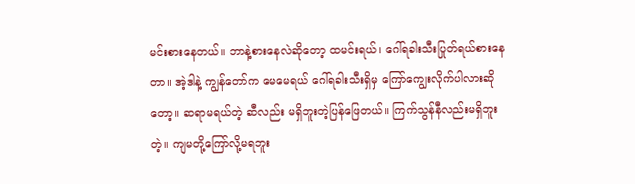မင်းစားနေတယ်။ ဘာနဲ့စားနေလဲဆိုတော့ ထမင်းရယ်၊ ဂေါ်ရခါးသီးပြုတ်ရယ်စားနေတာ။ အဲ့ဒါနဲ့ ကျွန်တော်က မေမေရယ် ဂေါ်ရခါးသီးရှိမှ ကြော်ကျွေးလိုက်ပါလားဆိုတော့။ ဆရာမရယ်တဲ့ ဆီလည်း မရှိဘူးတဲ့ပြန်ဖြေတယ်။ ကြက်သွန်နီလည်းမရှိဘူးတဲ့။ ကျမတို့ကြော်လို့မရဘူး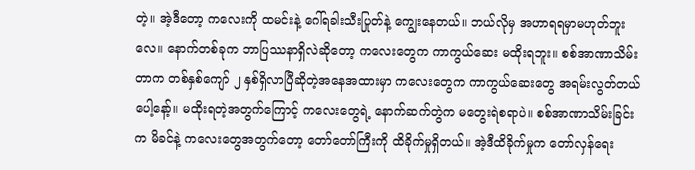တဲ့။ အဲ့ဒီတော့ ကလေးကို ထမင်းနဲ့ ဂေါ်ရခါးသီးပြုတ်နဲ့ ကျွေးနေတယ်။ ဘယ်လိုမှ အဟာရရမှာမဟုတ်ဘူးလေ။ နောက်တစ်ခုက ဘာပြဿနာရှိလဲဆိုတော့ ကလေးတွေက ကာကွယ်ဆေး မထိုးရဘူး။ စစ်အာဏာသိမ်းတာက တစ်နှစ်ကျော် ၂ နှစ်ရှိလာပြီဆိုတဲ့အနေအထားမှာ ကလေးတွေက ကာကွယ်ဆေးတွေ အရမ်းလွတ်တယ်ပေါ့နော့်။ မထိုးရတဲ့အတွက်ကြောင့် ကလေးတွေရဲ့ နောက်ဆက်တွဲက မတွေးရဲစရာပဲ။ စစ်အာဏာသိမ်းခြင်းက မိခင်နဲ့ ကလေးတွေအတွက်တော့ တော်တော်ကြီးကို ထိခိုက်မှုရှိတယ်။ အဲ့ဒီထိခိုက်မှုက တော်လှန်ရေး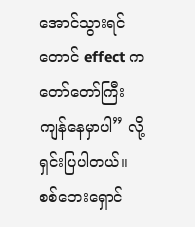အောင်သွားရင်တောင် effect က တော်တော်ကြီး ကျန်နေမှာပါ” လို့ ရှင်းပြပါတယ်။
စစ်ဘေးရှောင်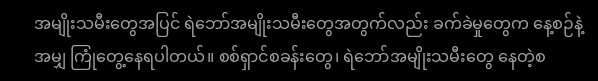အမျိုးသမီးတွေအပြင် ရဲဘော်အမျိုးသမီးတွေအတွက်လည်း ခက်ခဲမှုတွေက နေ့စဉ်နဲ့အမျှ ကြုံတွေ့နေရပါတယ်။ စစ်ရှာင်စခန်းတွေ၊ ရဲဘော်အမျိုးသမီးတွေ နေတဲ့စ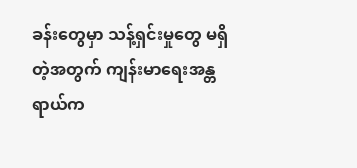ခန်းတွေမှာ သန့်ရှင်းမှုတွေ မရှိတဲ့အတွက် ကျန်းမာရေးအန္တရာယ်က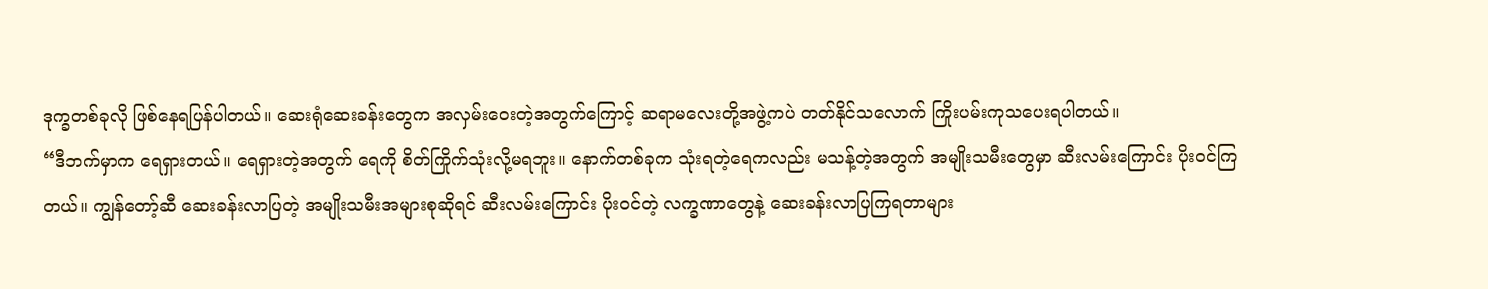ဒုက္ခတစ်ခုလို ဖြစ်နေရပြန်ပါတယ်။ ဆေးရုံဆေးခန်းတွေက အလှမ်းဝေးတဲ့အတွက်ကြောင့် ဆရာမလေးတို့အဖွဲ့ကပဲ တတ်နိုင်သလောက် ကြိုးပမ်းကုသပေးရပါတယ်။
“ဒီဘက်မှာက ရေရှားတယ်။ ရေရှားတဲ့အတွက် ရေကို စိတ်ကြိုက်သုံးလို့မရဘူး။ နောက်တစ်ခုက သုံးရတဲ့ရေကလည်း မသန့်တဲ့အတွက် အမျိုးသမီးတွေမှာ ဆီးလမ်းကြောင်း ပိုးဝင်ကြတယ်။ ကျွန်တော့်ဆီ ဆေးခန်းလာပြတဲ့ အမျိုးသမီးအများစုဆိုရင် ဆီးလမ်းကြောင်း ပိုးဝင်တဲ့ လက္ခဏာတွေနဲ့ ဆေးခန်းလာပြကြရတာများ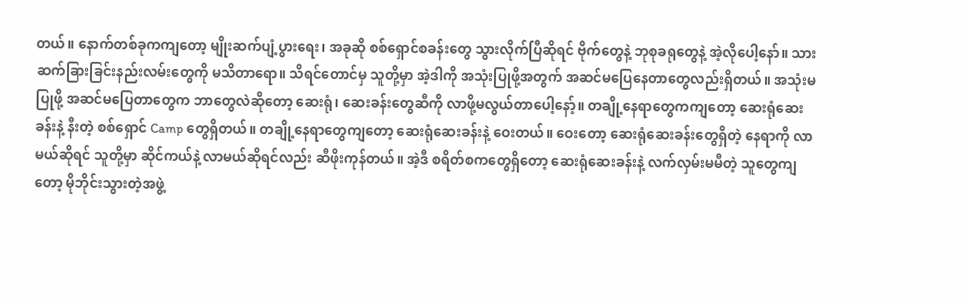တယ်။ နောက်တစ်ခုကကျတော့ မျိုးဆက်ပျံ့ပွားရေး၊ အခုဆို စစ်ရှောင်စခန်းတွေ သွားလိုက်ပြီဆိုရင် ဗိုက်တွေနဲ့ ဘုစုခရုတွေနဲ့ အဲ့လိုပေါ့နော်။ သားဆက်ခြားခြင်းနည်းလမ်းတွေကို မသိတာရော။ သိရင်တောင်မှ သူတို့မှာ အဲ့ဒါကို အသုံးပြုဖို့အတွက် အဆင်မပြေနေတာတွေလည်းရှိတယ်။ အသုံးမပြုဖို့ အဆင်မပြေတာတွေက ဘာတွေလဲဆိုတော့ ဆေးရုံ၊ ဆေးခန်းတွေဆီကို လာဖို့မလွယ်တာပေါ့နော့်။ တချို့နေရာတွေကကျတော့ ဆေးရုံဆေးခန်းနဲ့ နီးတဲ့ စစ်ရှောင် Camp တွေရှိတယ်။ တချို့နေရာတွေကျတော့ ဆေးရုံဆေးခန်းနဲ့ ဝေးတယ်။ ဝေးတော့ ဆေးရုံဆေးခန်းတွေရှိတဲ့ နေရာကို လာမယ်ဆိုရင် သူတို့မှာ ဆိုင်ကယ်နဲ့ လာမယ်ဆိုရင်လည်း ဆီဖိုးကုန်တယ်။ အဲ့ဒီ စရိတ်စကတွေရှိတော့ ဆေးရုံဆေးခန်းနဲ့ လက်လှမ်းမမီတဲ့ သူတွေကျတော့ မိုဘိုင်းသွားတဲ့အဖွဲ့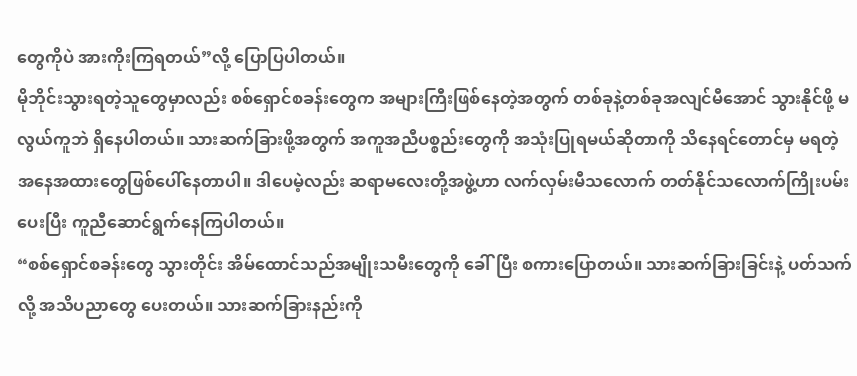တွေကိုပဲ အားကိုးကြရတယ်”လို့ ပြောပြပါတယ်။
မိုဘိုင်းသွားရတဲ့သူတွေမှာလည်း စစ်ရှောင်စခန်းတွေက အများကြီးဖြစ်နေတဲ့အတွက် တစ်ခုနဲ့တစ်ခုအလျင်မီအောင် သွားနိုင်ဖို့ မလွယ်ကူဘဲ ရှိနေပါတယ်။ သားဆက်ခြားဖို့အတွက် အကူအညီပစ္စည်းတွေကို အသုံးပြုရမယ်ဆိုတာကို သိနေရင်တောင်မှ မရတဲ့အနေအထားတွေဖြစ်ပေါ်နေတာပါ။ ဒါပေမဲ့လည်း ဆရာမလေးတို့အဖွဲ့ဟာ လက်လှမ်းမီသလောက် တတ်နိုင်သလောက်ကြိုးပမ်းပေးပြီး ကူညီဆောင်ရွက်နေကြပါတယ်။
“စစ်ရှောင်စခန်းတွေ သွားတိုင်း အိမ်ထောင်သည်အမျိုးသမီးတွေကို ခေါ်ပြီး စကားပြောတယ်။ သားဆက်ခြားခြင်းနဲ့ ပတ်သက်လို့ အသိပညာတွေ ပေးတယ်။ သားဆက်ခြားနည်းကို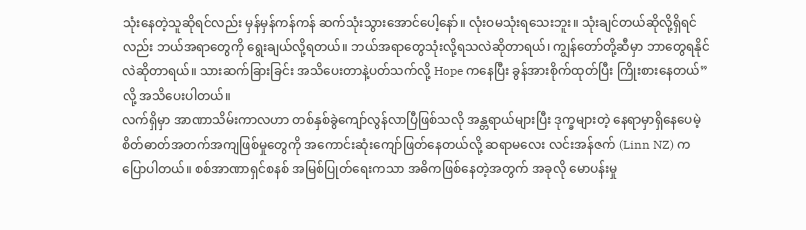သုံးနေတဲ့သူဆိုရင်လည်း မှန်မှန်ကန်ကန် ဆက်သုံးသွားအောင်ပေါ့နော်။ လုံးဝမသုံးရသေးဘူး။ သုံးချင်တယ်ဆိုလို့ရှိရင်လည်း ဘယ်အရာတွေကို ရွေးချယ်လို့ရတယ်။ ဘယ်အရာတွေသုံးလို့ရသလဲဆိုတာရယ်၊ ကျွန်တော်တို့ဆီမှာ ဘာတွေရနိုင်လဲဆိုတာရယ်။ သားဆက်ခြားခြင်း အသိပေးတာနဲ့ပတ်သက်လို့ Hope ကနေပြီး ခွန်အားစိုက်ထုတ်ပြီး ကြိုးစားနေတယ်”လို့ အသိပေးပါတယ်။
လက်ရှိမှာ အာဏာသိမ်းကာလဟာ တစ်နှစ်ခွဲကျော်လွန်လာပြီဖြစ်သလို အန္တရာယ်များပြီး ဒုက္ခများတဲ့ နေရာမှာရှိနေပေမဲ့ စိတ်ဓာတ်အတက်အကျဖြစ်မှုတွေကို အကောင်းဆုံးကျော်ဖြတ်နေတယ်လို့ ဆရာမလေး လင်းအန်ဇက် (Linn NZ) က ပြောပါတယ်။ စစ်အာဏာရှင်စနစ် အမြစ်ပြုတ်ရေးကသာ အဓိကဖြစ်နေတဲ့အတွက် အခုလို မောပန်းမှု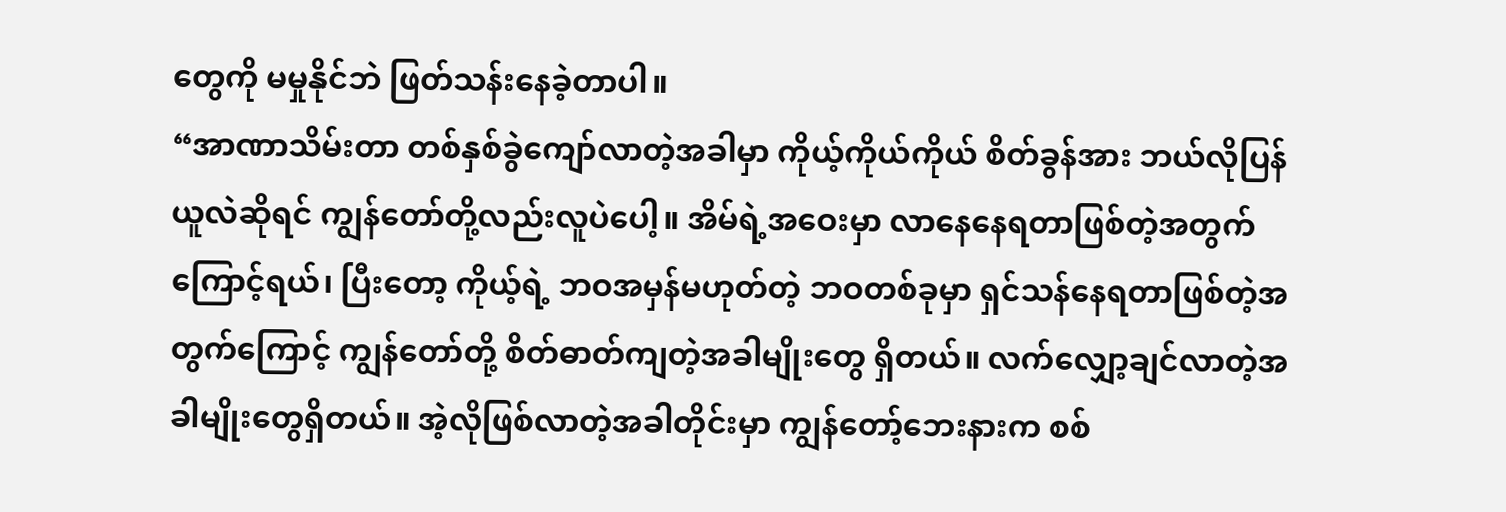တွေကို မမှုနိုင်ဘဲ ဖြတ်သန်းနေခဲ့တာပါ။
“အာဏာသိမ်းတာ တစ်နှစ်ခွဲကျော်လာတဲ့အခါမှာ ကိုယ့်ကိုယ်ကိုယ် စိတ်ခွန်အား ဘယ်လိုပြန်ယူလဲဆိုရင် ကျွန်တော်တို့လည်းလူပဲပေါ့။ အိမ်ရဲ့အဝေးမှာ လာနေနေရတာဖြစ်တဲ့အတွက်ကြောင့်ရယ်၊ ပြီးတော့ ကိုယ့်ရဲ့ ဘဝအမှန်မဟုတ်တဲ့ ဘဝတစ်ခုမှာ ရှင်သန်နေရတာဖြစ်တဲ့အတွက်ကြောင့် ကျွန်တော်တို့ စိတ်ဓာတ်ကျတဲ့အခါမျိုးတွေ ရှိတယ်။ လက်လျှော့ချင်လာတဲ့အခါမျိုးတွေရှိတယ်။ အဲ့လိုဖြစ်လာတဲ့အခါတိုင်းမှာ ကျွန်တော့်ဘေးနားက စစ်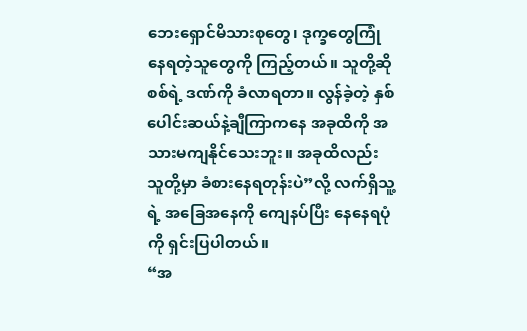ဘေးရှောင်မိသားစုတွေ၊ ဒုက္ခတွေကြုံနေရတဲ့သူတွေကို ကြည့်တယ်။ သူတို့ဆို စစ်ရဲ့ ဒဏ်ကို ခံလာရတာ။ လွန်ခဲ့တဲ့ နှစ်ပေါင်းဆယ်နဲ့ချီကြာကနေ အခုထိကို အသားမကျနိုင်သေးဘူး။ အခုထိလည်း သူတို့မှာ ခံစားနေရတုန်းပဲ”လို့ လက်ရှိသူ့ရဲ့ အခြေအနေကို ကျေနပ်ပြီး နေနေရပုံကို ရှင်းပြပါတယ်။
“အ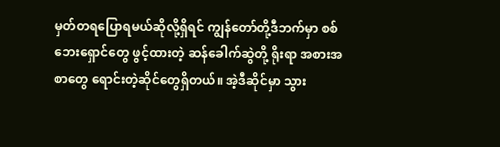မှတ်တရပြောရမယ်ဆိုလို့ရှိရင် ကျွန်တော်တို့ဒီဘက်မှာ စစ်ဘေးရှောင်တွေ ဖွင့်ထားတဲ့ ဆန်ခေါက်ဆွဲတို့ ရိုးရာ အစားအစာတွေ ရောင်းတဲ့ဆိုင်တွေရှိတယ်။ အဲ့ဒီဆိုင်မှာ သွား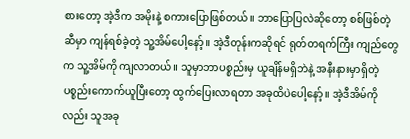စားတော့ အဲ့ဒီက အမိုးနဲ့ စကားပြောဖြစ်တယ်။ ဘာပြောပြလဲဆိုတော့ စစ်ဖြစ်တဲ့ဆီမှာ ကျန်ရစ်ခဲ့တဲ့ သူ့အိမ်ပေါ့နော့်။ အဲ့ဒီတုန်းကဆိုရင် ရုတ်တရက်ကြီး ကျည်တွေက သူ့အိမ်ကို ကျလာတယ်။ သူမှာဘာပစ္စည်းမှ ယူချိန်မရှိဘဲနဲ့ အနီးနားမှာရှိတဲ့ ပစ္စည်းကောက်ယူပြီးတော့ ထွက်ပြေးလာရတာ အခုထိပဲပေါ့နော့်။ အဲ့ဒီအိမ်ကိုလည်း သူအခု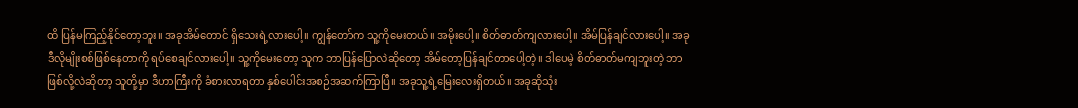ထိ ပြန်မကြည့်နိုင်တော့ဘူး။ အခုအိမ်တောင် ရှိသေးရဲ့လားပေါ့။ ကျွန်တော်က သူ့ကိုမေးတယ်။ အမိုးပေါ့။ စိတ်ဓာတ်ကျလားပေါ့။ အိမ်ပြန်ချင်လားပေါ့။ အခုဒီလိုမျိုးစစ်ဖြစ်နေတာကို ရပ်စေချင်လားပေါ့။ သူ့ကိုမေးတော့ သူက ဘာပြန်ပြောလဲဆိုတော့ အိမ်တော့ပြန်ချင်တာပေါ့တဲ့။ ဒါပေမဲ့ စိတ်ဓာတ်မကျဘူးတဲ့ ဘာဖြစ်လို့လဲဆိုတာ့ သူတို့မှာ ဒီဟာကြီးကို ခံစားလာရတာ နှစ်ပေါင်းအစဉ်အဆက်ကြာပြီ။ အခုသူ့ရဲ့မြေးလေးရှိတယ်။ အခုဆိုသုံး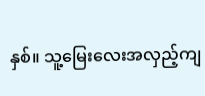နှစ်။ သူ့မြေးလေးအလှည့်ကျ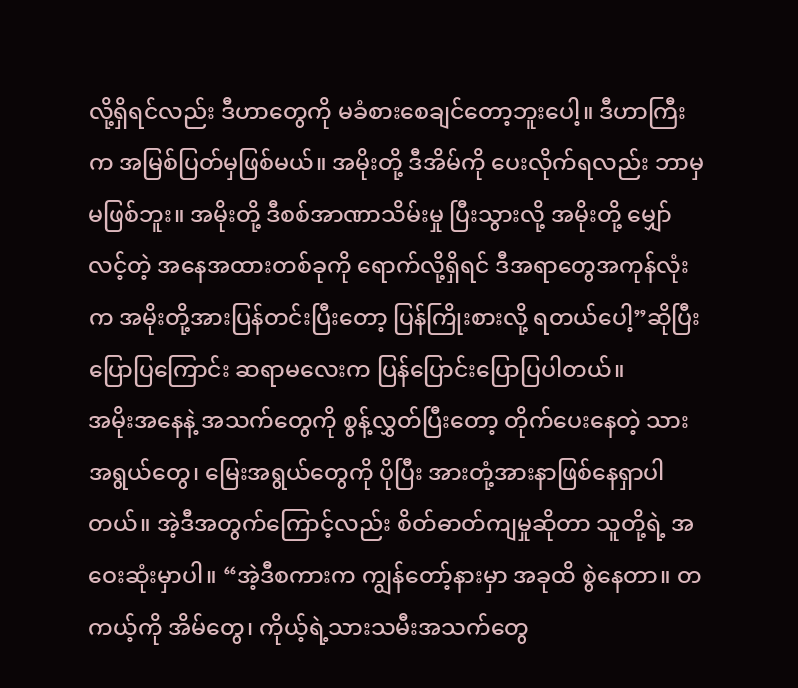လို့ရှိရင်လည်း ဒီဟာတွေကို မခံစားစေချင်တော့ဘူးပေါ့။ ဒီဟာကြီးက အမြစ်ပြတ်မှဖြစ်မယ်။ အမိုးတို့ ဒီအိမ်ကို ပေးလိုက်ရလည်း ဘာမှမဖြစ်ဘူး။ အမိုးတို့ ဒီစစ်အာဏာသိမ်းမှု ပြီးသွားလို့ အမိုးတို့ မျှော်လင့်တဲ့ အနေအထားတစ်ခုကို ရောက်လို့ရှိရင် ဒီအရာတွေအကုန်လုံးက အမိုးတို့အားပြန်တင်းပြီးတော့ ပြန်ကြိုးစားလို့ ရတယ်ပေါ့”ဆိုပြီး ပြောပြကြောင်း ဆရာမလေးက ပြန်ပြောင်းပြောပြပါတယ်။
အမိုးအနေနဲ့ အသက်တွေကို စွန့်လွှတ်ပြီးတော့ တိုက်ပေးနေတဲ့ သားအရွယ်တွေ၊ မြေးအရွယ်တွေကို ပိုပြီး အားတုံ့အားနာဖြစ်နေရှာပါတယ်။ အဲ့ဒီအတွက်ကြောင့်လည်း စိတ်ဓာတ်ကျမှုဆိုတာ သူတို့ရဲ့ အဝေးဆုံးမှာပါ။ “အဲ့ဒီစကားက ကျွန်တော့်နားမှာ အခုထိ စွဲနေတာ။ တကယ့်ကို အိမ်တွေ၊ ကိုယ့်ရဲ့သားသမီးအသက်တွေ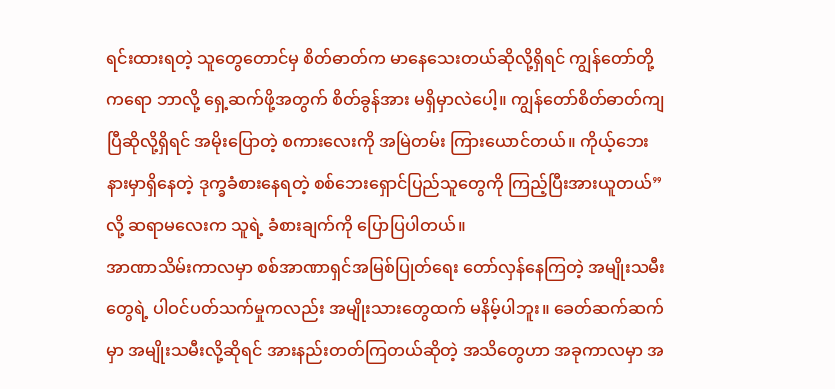ရင်းထားရတဲ့ သူတွေတောင်မှ စိတ်ဓာတ်က မာနေသေးတယ်ဆိုလို့ရှိရင် ကျွန်တော်တို့ကရော ဘာလို့ ရှေ့ဆက်ဖို့အတွက် စိတ်ခွန်အား မရှိမှာလဲပေါ့။ ကျွန်တော်စိတ်ဓာတ်ကျပြီဆိုလို့ရှိရင် အမိုးပြောတဲ့ စကားလေးကို အမြဲတမ်း ကြားယောင်တယ်။ ကိုယ့်ဘေးနားမှာရှိနေတဲ့ ဒုက္ခခံစားနေရတဲ့ စစ်ဘေးရှောင်ပြည်သူတွေကို ကြည့်ပြီးအားယူတယ်”လို့ ဆရာမလေးက သူရဲ့ ခံစားချက်ကို ပြောပြပါတယ်။
အာဏာသိမ်းကာလမှာ စစ်အာဏာရှင်အမြစ်ပြုတ်ရေး တော်လှန်နေကြတဲ့ အမျိုးသမီးတွေရဲ့ ပါဝင်ပတ်သက်မှုကလည်း အမျိုးသားတွေထက် မနိမ့်ပါဘူး။ ခေတ်ဆက်ဆက်မှာ အမျိုးသမီးလို့ဆိုရင် အားနည်းတတ်ကြတယ်ဆိုတဲ့ အသိတွေဟာ အခုကာလမှာ အ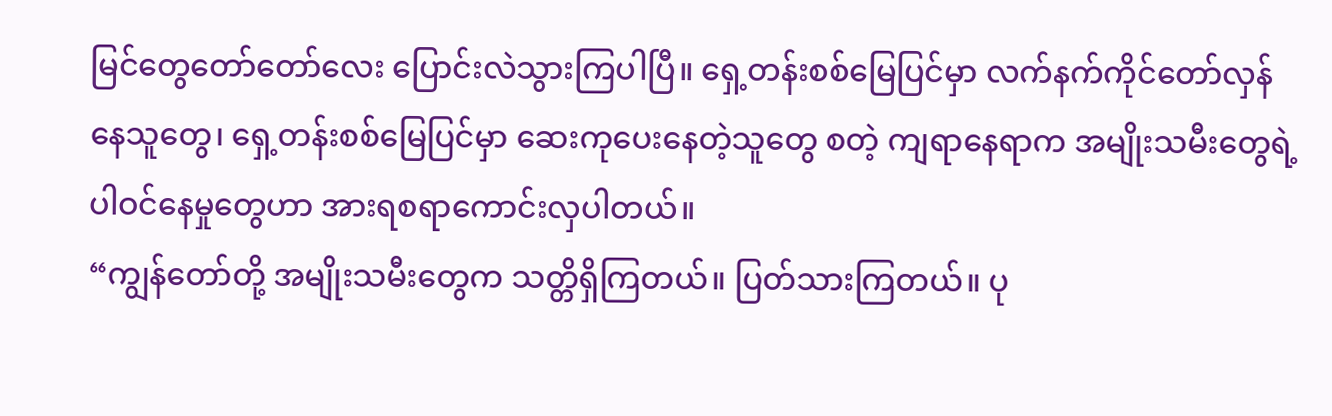မြင်တွေတော်တော်လေး ပြောင်းလဲသွားကြပါပြီ။ ရှေ့တန်းစစ်မြေပြင်မှာ လက်နက်ကိုင်တော်လှန်နေသူတွေ၊ ရှေ့တန်းစစ်မြေပြင်မှာ ဆေးကုပေးနေတဲ့သူတွေ စတဲ့ ကျရာနေရာက အမျိုးသမီးတွေရဲ့ ပါဝင်နေမှုတွေဟာ အားရစရာကောင်းလှပါတယ်။
“ကျွန်တော်တို့ အမျိုးသမီးတွေက သတ္တိရှိကြတယ်။ ပြတ်သားကြတယ်။ ပု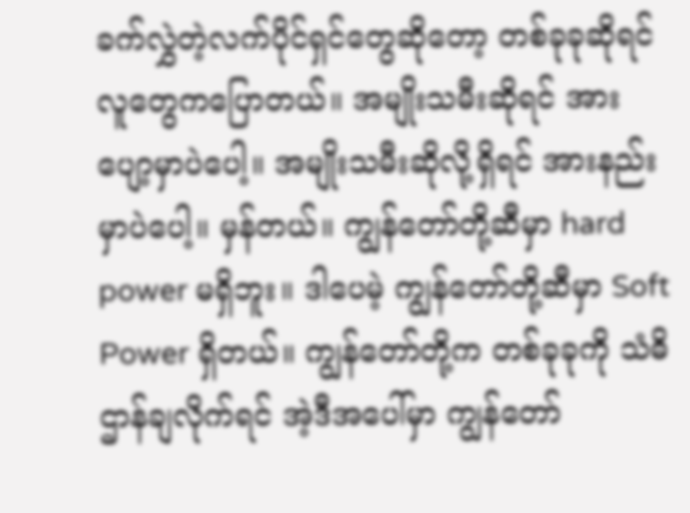ခက်လွှဲတဲ့လက်ပိုင်ရှင်တွေဆိုတော့ တစ်ခုခုဆိုရင် လူတွေကပြောတယ်။ အမျိုးသမီးဆိုရင် အားပျော့မှာပဲပေါ့။ အမျိုးသမီးဆိုလို့ရှိရင် အားနည်းမှာပဲပေါ့။ မှန်တယ်။ ကျွန်တော်တို့ဆီမှာ hard power မရှိဘူး။ ဒါပေမဲ့ ကျွန်တော်တို့ဆီမှာ Soft Power ရှိတယ်။ ကျွန်တော်တို့က တစ်ခုခုကို သံဓိဌာန်ချလိုက်ရင် အဲ့ဒီအပေါ်မှာ ကျွန်တော်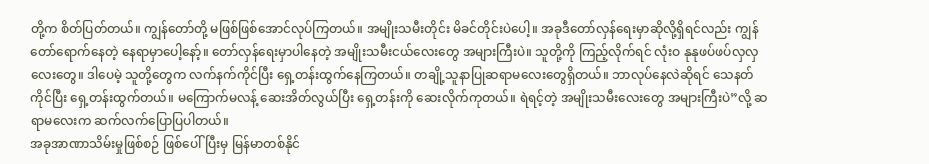တို့က စိတ်ပြတ်တယ်။ ကျွန်တော်တို့ မဖြစ်ဖြစ်အောင်လုပ်ကြတယ်။ အမျိုးသမီးတိုင်း မိခင်တိုင်းပဲပေါ့။ အခုဒီတော်လှန်ရေးမှာဆိုလို့ရှိရင်လည်း ကျွန်တော်ရောက်နေတဲ့ နေရာမှာပေါ့နော့်။ တော်လှန်ရေးမှာပါနေတဲ့ အမျိုးသမီးငယ်လေးတွေ အများကြီးပဲ။ သူတို့ကို ကြည့်လိုက်ရင် လုံးဝ နုနုဖပ်ဖပ်လှလှလေးတွေ။ ဒါပေမဲ့ သူတို့တွေက လက်နက်ကိုင်ပြီး ရှေ့တန်းထွက်နေကြတယ်။ တချို့သူနာပြုဆရာမလေးတွေရှိတယ်။ ဘာလုပ်နေလဲဆိုရင် သေနတ်ကိုင်ပြီး ရှေ့တန်းထွက်တယ်။ မကြောက်မလန့် ဆေးအိတ်လွယ်ပြီး ရှေ့တန်းကို ဆေးလိုက်ကုတယ်။ ရဲရင့်တဲ့ အမျိုးသမီးလေးတွေ အများကြီးပဲ”လို့ ဆရာမလေးက ဆက်လက်ပြောပြပါတယ်။
အခုအာဏာသိမ်းမှုဖြစ်စဉ် ဖြစ်ပေါ်ပြီးမှ မြန်မာတစ်နိုင်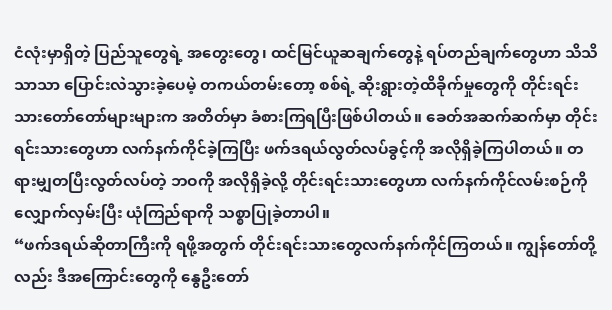ငံလုံးမှာရှိတဲ့ ပြည်သူတွေရဲ့ အတွေးတွေ၊ ထင်မြင်ယူဆချက်တွေနဲ့ ရပ်တည်ချက်တွေဟာ သိသိသာသာ ပြောင်းလဲသွားခဲ့ပေမဲ့ တကယ်တမ်းတော့ စစ်ရဲ့ ဆိုးရွားတဲ့ထိခိုက်မှုတွေကို တိုင်းရင်းသားတော်တော်များများက အတိတ်မှာ ခံစားကြရပြီးဖြစ်ပါတယ်။ ခေတ်အဆက်ဆက်မှာ တိုင်းရင်းသားတွေဟာ လက်နက်ကိုင်ခဲ့ကြပြီး ဖက်ဒရယ်လွတ်လပ်ခွင့်ကို အလိုရှိခဲ့ကြပါတယ်။ တရားမျှတပြီးလွတ်လပ်တဲ့ ဘဝကို အလိုရှိခဲ့လို့ တိုင်းရင်းသားတွေဟာ လက်နက်ကိုင်လမ်းစဉ်ကို လျှောက်လှမ်းပြီး ယုံကြည်ရာကို သစ္စာပြုခဲ့တာပါ။
“ဖက်ဒရယ်ဆိုတာကြီးကို ရဖို့အတွက် တိုင်းရင်းသားတွေလက်နက်ကိုင်ကြတယ်။ ကျွန်တော်တို့လည်း ဒီအကြောင်းတွေကို နွေဦးတော်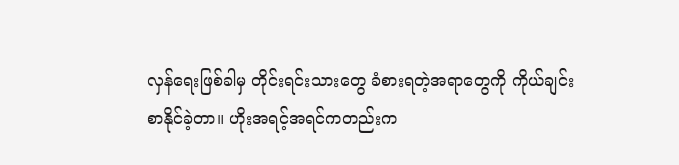လှန်ရေးဖြစ်ခါမှ တိုင်းရင်းသားတွေ ခံစားရတဲ့အရာတွေကို ကိုယ်ချင်းစာနိုင်ခဲ့တာ။ ဟိုးအရင့်အရင်ကတည်းက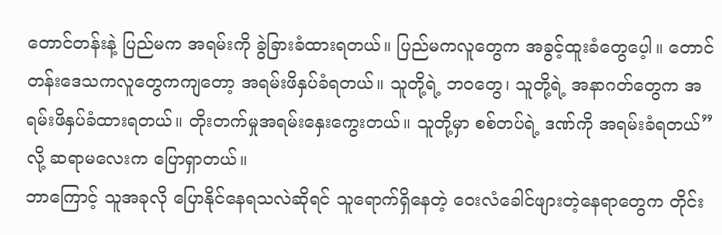တောင်တန်းနဲ့ ပြည်မက အရမ်းကို ခွဲခြားခံထားရတယ်။ ပြည်မကလူတွေက အခွင့်ထူးခံတွေပေ့ါ။ တောင်တန်းဒေသကလူတွေကကျတော့ အရမ်းဖိနှပ်ခံရတယ်။ သူတို့ရဲ့ ဘဝတွေ၊ သူတို့ရဲ့ အနာဂတ်တွေက အရမ်းဖိနှပ်ခံထားရတယ်။ တိုးတက်မှုအရမ်းနှေးကွေးတယ်။ သူတို့မှာ စစ်တပ်ရဲ့ ဒဏ်ကို အရမ်းခံရတယ်”လို့ ဆရာမလေးက ပြောရှာတယ်။
ဘာကြောင့် သူအခုလို ပြောနိုင်နေရသလဲဆိုရင် သူရောက်ရှိနေတဲ့ ဝေးလံခေါင်ဖျားတဲ့နေရာတွေက တိုင်း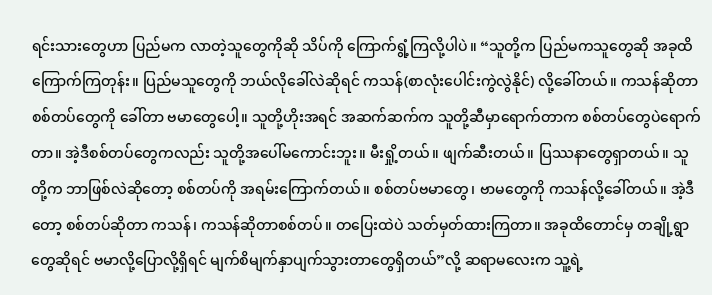ရင်းသားတွေဟာ ပြည်မက လာတဲ့သူတွေကိုဆို သိပ်ကို ကြောက်ရွံ့ကြလို့ပါပဲ။ “သူတို့က ပြည်မကသူတွေဆို အခုထိကြောက်ကြတုန်း။ ပြည်မသူတွေကို ဘယ်လိုခေါ်လဲဆိုရင် ကသန်(စာလုံးပေါင်းကွဲလွဲနိုင်) လို့ခေါ်တယ်။ ကသန်ဆိုတာ စစ်တပ်တွေကို ခေါ်တာ ဗမာတွေပေါ့။ သူတို့ဟိုးအရင် အဆက်ဆက်က သူတို့ဆီမှာရောက်တာက စစ်တပ်တွေပဲရောက်တာ။ အဲ့ဒီစစ်တပ်တွေကလည်း သူတို့အပေါ်မကောင်းဘူး။ မီးရှို့တယ်။ ဖျက်ဆီးတယ်။ ပြဿနာတွေရှာတယ်။ သူတို့က ဘာဖြစ်လဲဆိုတော့ စစ်တပ်ကို အရမ်းကြောက်တယ်။ စစ်တပ်ဗမာတွေ၊ ဗာမတွေကို ကသန်လို့ခေါ်တယ်။ အဲ့ဒီတော့ စစ်တပ်ဆိုတာ ကသန်၊ ကသန်ဆိုတာစစ်တပ်။ တပြေးထဲပဲ သတ်မှတ်ထားကြတာ။ အခုထိတောင်မှ တချို့ရွာတွေဆိုရင် ဗမာလို့ပြောလို့ရှိရင် မျက်စိမျက်နှာပျက်သွားတာတွေရှိတယ်”လို့ ဆရာမလေးက သူ့ရဲ့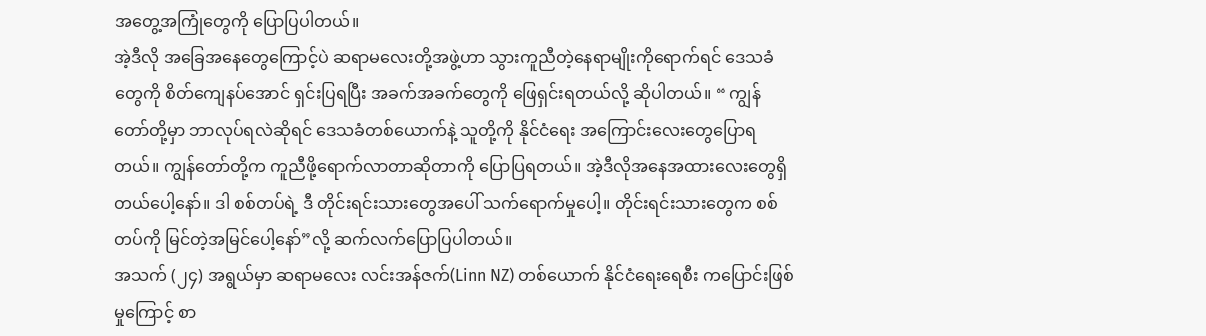အတွေ့အကြုံတွေကို ပြောပြပါတယ်။
အဲ့ဒီလို အခြေအနေတွေကြောင့်ပဲ ဆရာမလေးတို့အဖွဲ့ဟာ သွားကူညီတဲ့နေရာမျိုးကိုရောက်ရင် ဒေသခံတွေကို စိတ်ကျေနပ်အောင် ရှင်းပြရပြီး အခက်အခက်တွေကို ဖြေရှင်းရတယ်လို့ ဆိုပါတယ်။ “ ကျွန်တော်တို့မှာ ဘာလုပ်ရလဲဆိုရင် ဒေသခံတစ်ယောက်နဲ့ သူတို့ကို နိုင်ငံရေး အကြောင်းလေးတွေပြောရတယ်။ ကျွန်တော်တို့က ကူညီဖို့ရောက်လာတာဆိုတာကို ပြောပြရတယ်။ အဲ့ဒီလိုအနေအထားလေးတွေရှိတယ်ပေါ့နော်။ ဒါ စစ်တပ်ရဲ့ ဒီ တိုင်းရင်းသားတွေအပေါ် သက်ရောက်မှုပေါ့။ တိုင်းရင်းသားတွေက စစ်တပ်ကို မြင်တဲ့အမြင်ပေါ့နော်”လို့ ဆက်လက်ပြောပြပါတယ်။
အသက် (၂၄) အရွယ်မှာ ဆရာမလေး လင်းအန်ဇက်(Linn NZ) တစ်ယောက် နိုင်ငံရေးရေစီး ကပြောင်းဖြစ်မှုကြောင့် စာ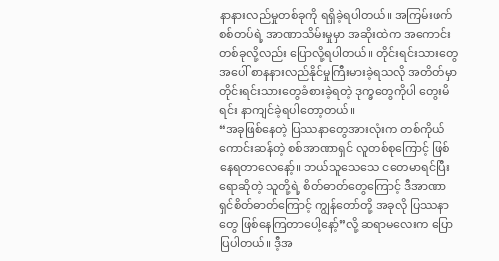နာနားလည်မှုတစ်ခုကို ရရှိခဲ့ရပါတယ်။ အကြမ်းဖက်စစ်တပ်ရဲ့ အာဏာသိမ်းမှုမှာ အဆိုးထဲက အကောင်းတစ်ခုလို့လည်း ပြောလို့ရပါတယ်။ တိုင်းရင်းသားတွေအပေါ် စာနနားလည်နိုင်မှုကြီးမားခဲ့ရသလို အတိတ်မှာ တိုင်းရင်းသားတွေခံစားခဲ့ရတဲ့ ဒုက္ခတွေကိုပါ တွေးမိရင်း နာကျင်ခဲ့ရပါတော့တယ်။
“အခုဖြစ်နေတဲ့ ပြဿနာတွေအားလုံးက တစ်ကိုယ်ကောင်းဆန်တဲ့ စစ်အာဏာရှင် လူတစ်စုကြောင့် ဖြစ်နေရတာလေနော့်။ ဘယ်သူသေသေ ငတေမာရင်ပြီးရောဆိုတဲ့ သူတို့ရဲ့ စိတ်ဓာတ်တွေကြောင့် ဒီအာဏာရှင်စိတ်ဓာတ်ကြောင့် ကျွန်တော်တို့ အခုလို ပြဿနာတွေ ဖြစ်နေကြတာပေါ့နော့်”လို့ ဆရာမလေးက ပြောပြပါတယ်။ ဒီ့အ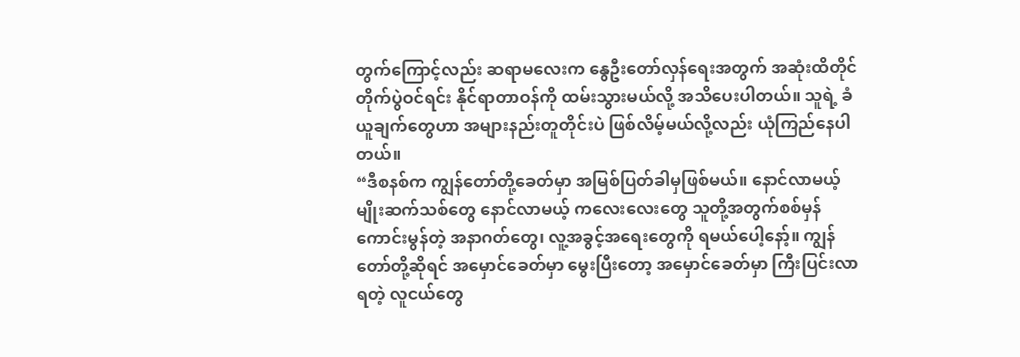တွက်ကြောင့်လည်း ဆရာမလေးက နွေဦးတော်လှန်ရေးအတွက် အဆုံးထိတိုင် တိုက်ပွဲဝင်ရင်း နိုင်ရာတာဝန်ကို ထမ်းသွားမယ်လို့ အသိပေးပါတယ်။ သူရဲ့ ခံယူချက်တွေဟာ အများနည်းတူတိုင်းပဲ ဖြစ်လိမ့်မယ်လို့လည်း ယုံကြည်နေပါတယ်။
“ဒီစနစ်က ကျွန်တော်တို့ခေတ်မှာ အမြစ်ပြတ်ခါမှဖြစ်မယ်။ နောင်လာမယ့် မျိုးဆက်သစ်တွေ နောင်လာမယ့် ကလေးလေးတွေ သူတို့အတွက်စစ်မှန်ကောင်းမွန်တဲ့ အနာဂတ်တွေ၊ လူ့အခွင့်အရေးတွေကို ရမယ်ပေါ့နော့်။ ကျွန်တော်တို့ဆိုရင် အမှောင်ခေတ်မှာ မွေးပြီးတော့ အမှောင်ခေတ်မှာ ကြီးပြင်းလာရတဲ့ လူငယ်တွေ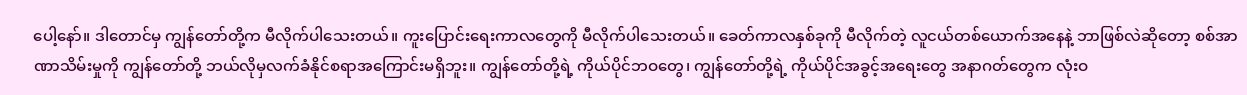ပေါ့နော်။ ဒါတောင်မှ ကျွန်တော်တို့က မီလိုက်ပါသေးတယ်။ ကူးပြောင်းရေးကာလတွေကို မီလိုက်ပါသေးတယ်။ ခေတ်ကာလနှစ်ခုကို မီလိုက်တဲ့ လူငယ်တစ်ယောက်အနေနဲ့ ဘာဖြစ်လဲဆိုတော့ စစ်အာဏာသိမ်းမှုကို ကျွန်တော်တို့ ဘယ်လိုမှလက်ခံနိုင်စရာအကြောင်းမရှိဘူး။ ကျွန်တော်တို့ရဲ့ ကိုယ်ပိုင်ဘဝတွေ၊ ကျွန်တော်တို့ရဲ့ ကိုယ်ပိုင်အခွင့်အရေးတွေ အနာဂတ်တွေက လုံးဝ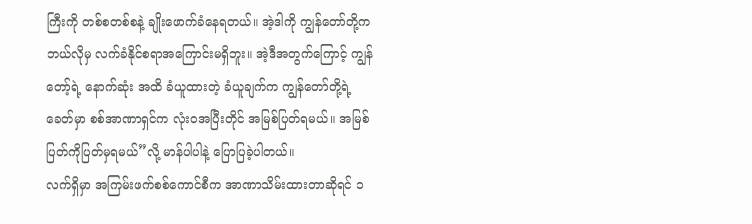ကြီးကို တစ်စတစ်စနဲ့ ချိုးဖောက်ခံနေရတယ်။ အဲ့ဒါကို ကျွန်တော်တို့က ဘယ်လိုမှ လက်ခံနိုင်စရာအကြောင်းမရှိဘူး။ အဲ့ဒီအတွက်ကြောင့် ကျွန်တော့်ရဲ့ နောက်ဆုံး အထိ ခံယူထားတဲ့ ခံယူချက်က ကျွန်တော်တို့ရဲ့ခေတ်မှာ စစ်အာဏာရှင်က လုံးဝအပြီးတိုင် အမြစ်ပြတ်ရမယ်။ အမြစ်ပြတ်ကိုပြတ်မှရမယ်”လို့ မာန်ပါပါနဲ့ ပြောပြခဲ့ပါတယ်။
လက်ရှိမှာ အကြမ်းဖက်စစ်ကောင်စီက အာဏာသိမ်းထားတာဆိုရင် ၁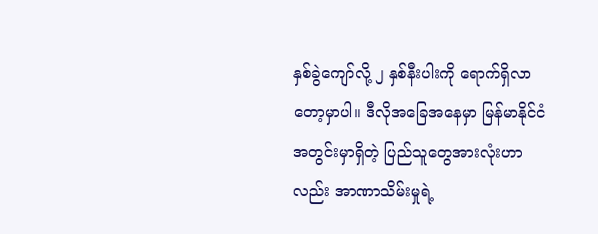နှစ်ခွဲကျော်လို့ ၂ နှစ်နီးပါးကို ရောက်ရှိလာတော့မှာပါ။ ဒီလိုအခြေအနေမှာ မြန်မာနိုင်ငံအတွင်းမှာရှိတဲ့ ပြည်သူတွေအားလုံးဟာလည်း အာဏာသိမ်းမှုရဲ့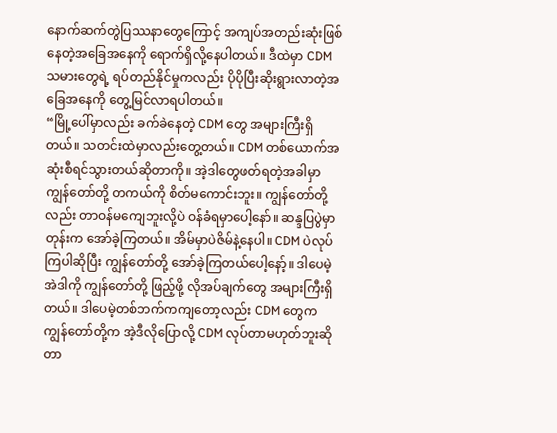နောက်ဆက်တွဲပြဿနာတွေကြောင့် အကျပ်အတည်းဆုံးဖြစ်နေတဲ့အခြေအနေကို ရောက်ရှိလို့နေပါတယ်။ ဒီထဲမှာ CDM သမားတွေရဲ့ ရပ်တည်နိုင်မှုကလည်း ပိုပိုပြီးဆိုးရွားလာတဲ့အခြေအနေကို တွေ့မြင်လာရပါတယ်။
“မြို့ပေါ်မှာလည်း ခက်ခဲနေတဲ့ CDM တွေ အများကြီးရှိတယ်။ သတင်းထဲမှာလည်းတွေ့တယ်။ CDM တစ်ယောက်အဆုံးစီရင်သွားတယ်ဆိုတာကို။ အဲ့ဒါတွေဖတ်ရတဲ့အခါမှာ ကျွန်တော်တို့ တကယ်ကို စိတ်မကောင်းဘူး။ ကျွန်တော်တို့လည်း တာဝန်မကျေဘူးလို့ပဲ ဝန်ခံရမှာပေါ့နော်။ ဆန္ဒပြပွဲမှာတုန်းက အော်ခဲ့ကြတယ်။ အိမ်မှာပဲဇိမ်နဲ့နေပါ။ CDM ပဲလုပ်ကြပါဆိုပြီး ကျွန်တော်တို့ အော်ခဲ့ကြတယ်ပေါ့နော့်။ ဒါပေမဲ့အဲဒါကို ကျွန်တော်တို့ ဖြည့်ဖို့ လိုအပ်ချက်တွေ အများကြီးရှိတယ်။ ဒါပေမဲ့တစ်ဘက်ကကျတော့လည်း CDM တွေက ကျွန်တော်တို့က အဲ့ဒီလိုပြောလို့ CDM လုပ်တာမဟုတ်ဘူးဆိုတာ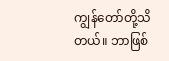ကျွန်တော်တို့သိတယ်။ ဘာဖြစ်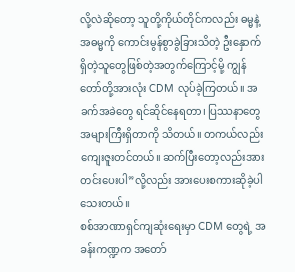လို့လဲဆိုတော့ သူတို့ကိုယ်တိုင်ကလည်း ဓမ္မနဲ့ အဓမ္မကို ကောင်းမွန်စွာခွဲခြားသိတဲ့ ဦးနှောက်ရှိတဲ့သူတွေဖြစ်တဲ့အတွက်ကြောင့်မို့ ကျွန်တော်တို့အားလုံး CDM လုပ်ခဲ့ကြတယ်။ အခက်အခဲတွေ ရင်ဆိုင်နေရတာ၊ ပြဿနာတွေအများကြီးရှိတာကို သိတယ်။ တကယ်လည်း ကျေးဇူးတင်တယ်။ ဆက်ပြီးတော့လည်းအားတင်းပေးပါ”လို့လည်း အားပေးစကားဆိုခဲ့ပါသေးတယ်။
စစ်အာဏာရှင်ကျဆုံးရေးမှာ CDM တွေရဲ့ အခန်းကဏ္ဍက အတော်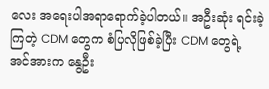လေး အရေးပါအရာရောက်ခဲ့ပါတယ်။ အဦးဆုံး ရင်းခဲ့ကြတဲ့ CDM တွေက စံပြလိုဖြစ်ခဲ့ပြီး CDM တွေရဲ့ အင်အားက နွေဦး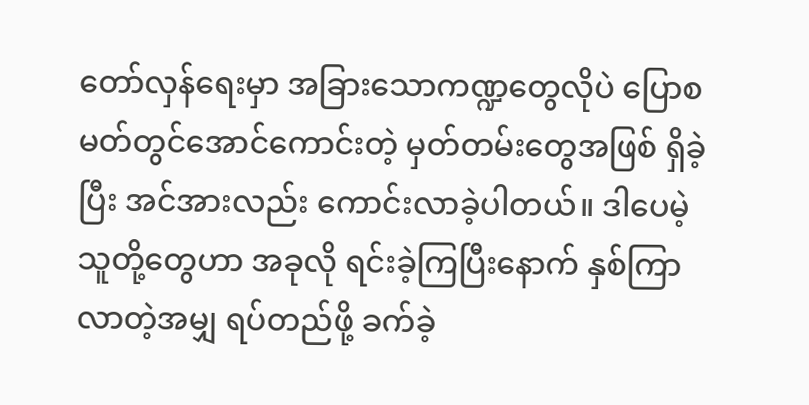တော်လှန်ရေးမှာ အခြားသောကဏ္ဍတွေလိုပဲ ပြောစမတ်တွင်အောင်ကောင်းတဲ့ မှတ်တမ်းတွေအဖြစ် ရှိခဲ့ပြီး အင်အားလည်း ကောင်းလာခဲ့ပါတယ်။ ဒါပေမဲ့ သူတို့တွေဟာ အခုလို ရင်းခဲ့ကြပြီးနောက် နှစ်ကြာလာတဲ့အမျှ ရပ်တည်ဖို့ ခက်ခဲ့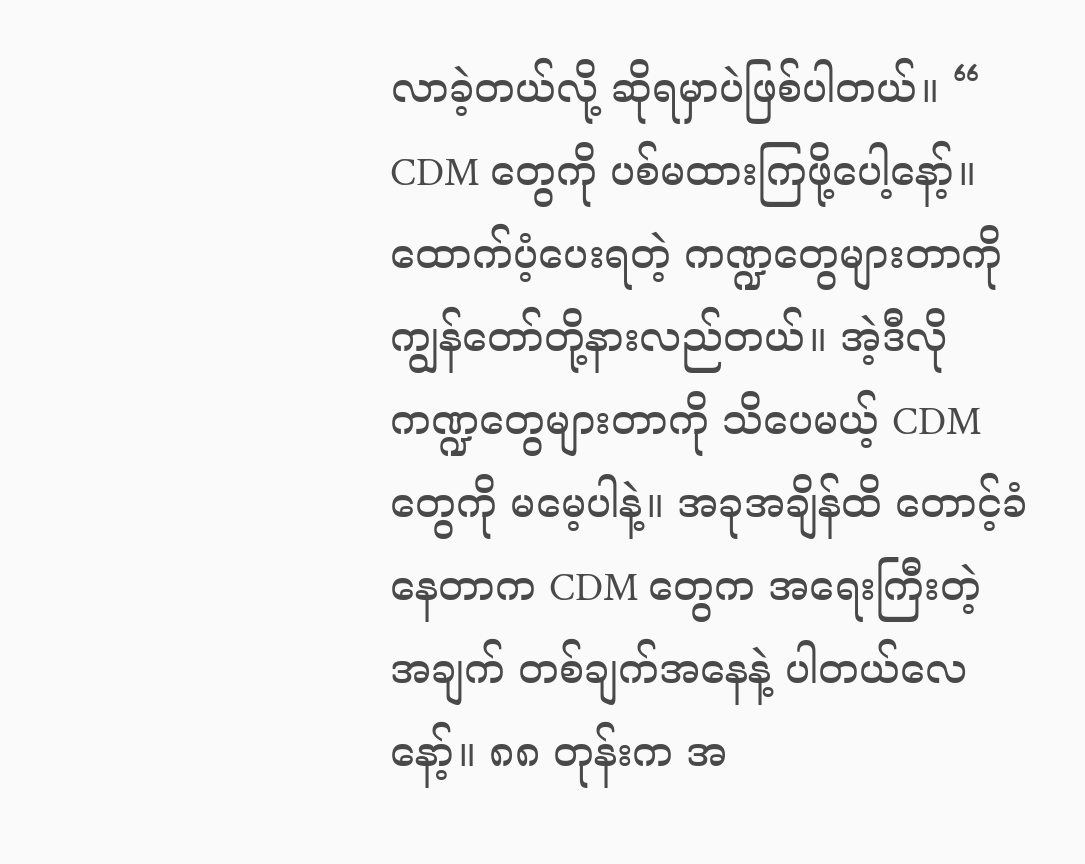လာခဲ့တယ်လို့ ဆိုရမှာပဲဖြစ်ပါတယ်။ “ CDM တွေကို ပစ်မထားကြဖို့ပေါ့နော့်။ ထောက်ပံ့ပေးရတဲ့ ကဏ္ဍတွေများတာကို ကျွန်တော်တို့နားလည်တယ်။ အဲ့ဒီလိုကဏ္ဍတွေများတာကို သိပေမယ့် CDM တွေကို မမေ့ပါနဲ့။ အခုအချိန်ထိ တောင့်ခံနေတာက CDM တွေက အရေးကြီးတဲ့ အချက် တစ်ချက်အနေနဲ့ ပါတယ်လေနော့်။ ၈၈ တုန်းက အ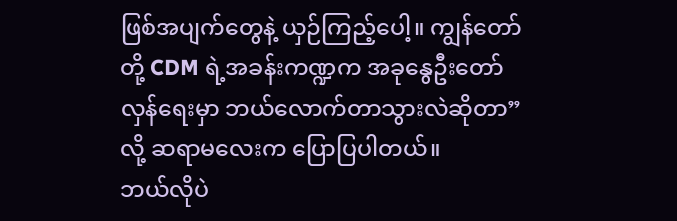ဖြစ်အပျက်တွေနဲ့ ယှဉ်ကြည့်ပေါ့။ ကျွန်တော်တို့ CDM ရဲ့အခန်းကဏ္ဍက အခုနွေဦးတော်လှန်ရေးမှာ ဘယ်လောက်တာသွားလဲဆိုတာ”လို့ ဆရာမလေးက ပြောပြပါတယ်။
ဘယ်လိုပဲ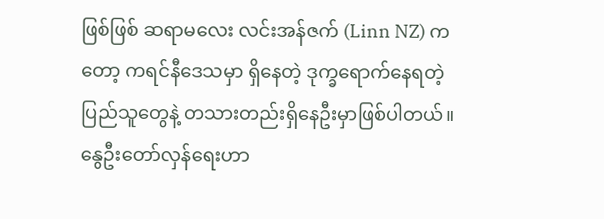ဖြစ်ဖြစ် ဆရာမလေး လင်းအန်ဇက် (Linn NZ) ကတော့ ကရင်နီဒေသမှာ ရှိနေတဲ့ ဒုက္ခရောက်နေရတဲ့ ပြည်သူတွေနဲ့ တသားတည်းရှိနေဦးမှာဖြစ်ပါတယ်။ နွေဦးတော်လှန်ရေးဟာ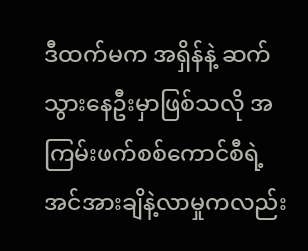ဒီထက်မက အရှိန်နဲ့ ဆက်သွားနေဦးမှာဖြစ်သလို အကြမ်းဖက်စစ်ကောင်စီရဲ့ အင်အားချိနဲ့လာမှုကလည်း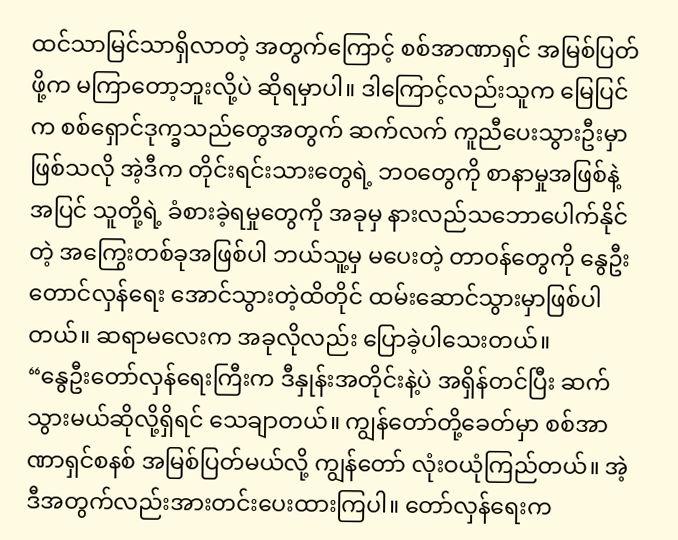ထင်သာမြင်သာရှိလာတဲ့ အတွက်ကြောင့် စစ်အာဏာရှင် အမြစ်ပြတ်ဖို့က မကြာတော့ဘူးလို့ပဲ ဆိုရမှာပါ။ ဒါကြောင့်လည်းသူက မြေပြင်က စစ်ရှောင်ဒုက္ခသည်တွေအတွက် ဆက်လက် ကူညီပေးသွားဦးမှာဖြစ်သလို အဲ့ဒီက တိုင်းရင်းသားတွေရဲ့ ဘဝတွေကို စာနာမှုအဖြစ်နဲ့အပြင် သူတို့ရဲ့ ခံစားခဲ့ရမှုတွေကို အခုမှ နားလည်သဘောပေါက်နိုင်တဲ့ အကြွေးတစ်ခုအဖြစ်ပါ ဘယ်သူ့မှ မပေးတဲ့ တာဝန်တွေကို နွေဦးတောင်လှန်ရေး အောင်သွားတဲ့ထိတိုင် ထမ်းဆောင်သွားမှာဖြစ်ပါတယ်။ ဆရာမလေးက အခုလိုလည်း ပြောခဲ့ပါသေးတယ်။
“နွေဦးတော်လှန်ရေးကြီးက ဒီနှုန်းအတိုင်းနဲ့ပဲ အရှိန်တင်ပြီး ဆက်သွားမယ်ဆိုလို့ရှိရင် သေချာတယ်။ ကျွန်တော်တို့ခေတ်မှာ စစ်အာဏာရှင်စနစ် အမြစ်ပြတ်မယ်လို့ ကျွန်တော် လုံးဝယုံကြည်တယ်။ အဲ့ဒီအတွက်လည်းအားတင်းပေးထားကြပါ။ တော်လှန်ရေးက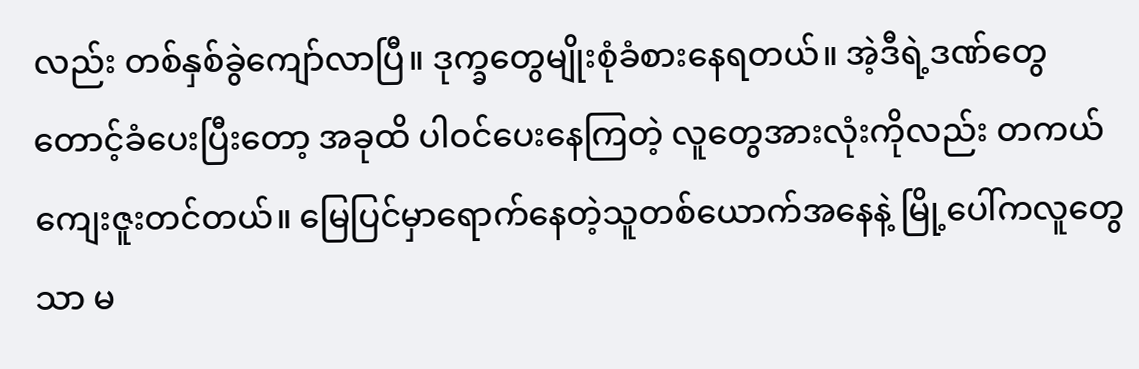လည်း တစ်နှစ်ခွဲကျော်လာပြီ။ ဒုက္ခတွေမျိုးစုံခံစားနေရတယ်။ အဲ့ဒီရဲ့ဒဏ်တွေ တောင့်ခံပေးပြီးတော့ အခုထိ ပါဝင်ပေးနေကြတဲ့ လူတွေအားလုံးကိုလည်း တကယ်ကျေးဇူးတင်တယ်။ မြေပြင်မှာရောက်နေတဲ့သူတစ်ယောက်အနေနဲ့ မြို့ပေါ်ကလူတွေသာ မ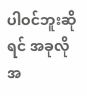ပါဝင်ဘူးဆိုရင် အခုလို အ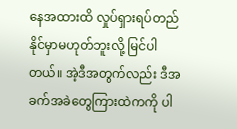နေအထားထိ လှုပ်ရှားရပ်တည်နိုင်မှာမဟုတ်ဘူးလို့ မြင်ပါတယ်။ အဲ့ဒီအတွက်လည်း ဒီအခက်အခဲတွေကြားထဲကကို ပါ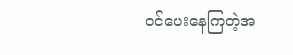ဝင်ပေးနေကြတဲ့အ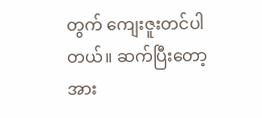တွက် ကျေးဇူးတင်ပါတယ်။ ဆက်ပြီးတော့ အား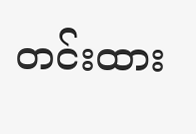တင်းထား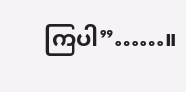ကြပါ”……။